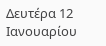Δευτέρα 12 Ιανουαρίου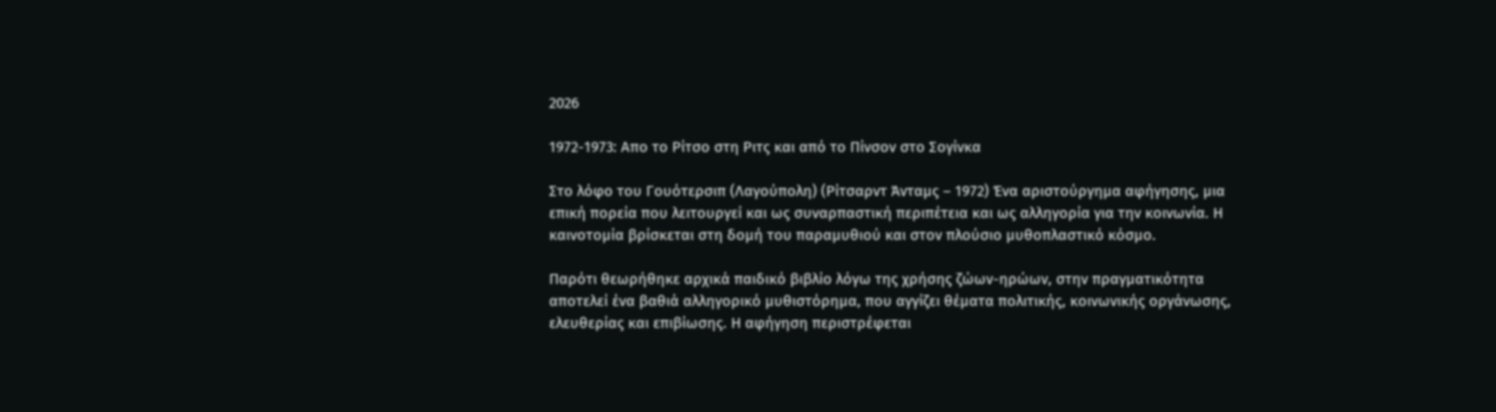2026

1972-1973: Απο το Ρίτσο στη Ριτς και από το Πίνσον στο Σογίνκα

Στο λόφο του Γουότερσιπ (Λαγούπολη) (Ρίτσαρντ Άνταμς – 1972) Ένα αριστούργημα αφήγησης, μια επική πορεία που λειτουργεί και ως συναρπαστική περιπέτεια και ως αλληγορία για την κοινωνία. Η καινοτομία βρίσκεται στη δομή του παραμυθιού και στον πλούσιο μυθοπλαστικό κόσμο.

Παρότι θεωρήθηκε αρχικά παιδικό βιβλίο λόγω της χρήσης ζώων-ηρώων, στην πραγματικότητα αποτελεί ένα βαθιά αλληγορικό μυθιστόρημα, που αγγίζει θέματα πολιτικής, κοινωνικής οργάνωσης, ελευθερίας και επιβίωσης. Η αφήγηση περιστρέφεται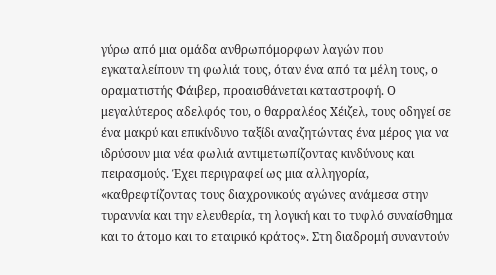γύρω από μια ομάδα ανθρωπόμορφων λαγών που εγκαταλείπουν τη φωλιά τους, όταν ένα από τα μέλη τους, ο οραματιστής Φάιβερ, προαισθάνεται καταστροφή. Ο μεγαλύτερος αδελφός του, ο θαρραλέος Χέιζελ, τους οδηγεί σε ένα μακρύ και επικίνδυνο ταξίδι αναζητώντας ένα μέρος για να ιδρύσουν μια νέα φωλιά αντιμετωπίζοντας κινδύνους και πειρασμούς. Έχει περιγραφεί ως μια αλληγορία, «καθρεφτίζοντας τους διαχρονικούς αγώνες ανάμεσα στην τυραννία και την ελευθερία, τη λογική και το τυφλό συναίσθημα και το άτομο και το εταιρικό κράτος». Στη διαδρομή συναντούν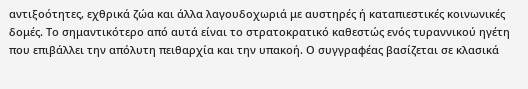αντιξοότητες, εχθρικά ζώα και άλλα λαγουδοχωριά με αυστηρές ή καταπιεστικές κοινωνικές δομές. Το σημαντικότερο από αυτά είναι το στρατοκρατικό καθεστώς ενός τυραννικού ηγέτη που επιβάλλει την απόλυτη πειθαρχία και την υπακοή. Ο συγγραφέας βασίζεται σε κλασικά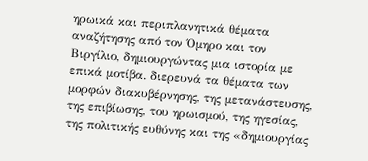ηρωικά και περιπλανητικά θέματα αναζήτησης από τον Όμηρο και τον Βιργίλιο, δημιουργώντας μια ιστορία με επικά μοτίβα. διερευνά τα θέματα των μορφών διακυβέρνησης, της μετανάστευσης, της επιβίωσης, του ηρωισμού, της ηγεσίας, της πολιτικής ευθύνης και της «δημιουργίας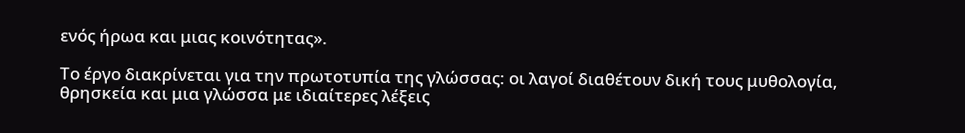ενός ήρωα και μιας κοινότητας».

Το έργο διακρίνεται για την πρωτοτυπία της γλώσσας: οι λαγοί διαθέτουν δική τους μυθολογία, θρησκεία και μια γλώσσα με ιδιαίτερες λέξεις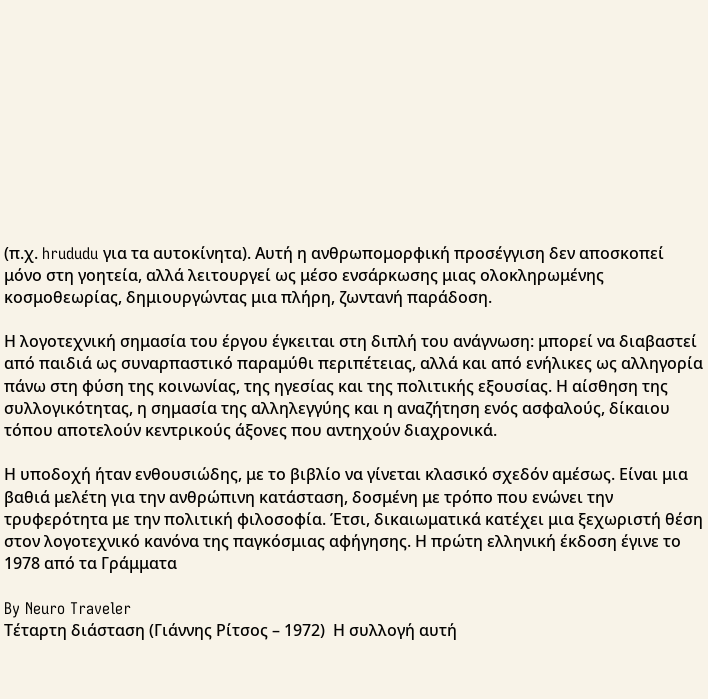(π.χ. hrududu για τα αυτοκίνητα). Αυτή η ανθρωπομορφική προσέγγιση δεν αποσκοπεί μόνο στη γοητεία, αλλά λειτουργεί ως μέσο ενσάρκωσης μιας ολοκληρωμένης κοσμοθεωρίας, δημιουργώντας μια πλήρη, ζωντανή παράδοση.

Η λογοτεχνική σημασία του έργου έγκειται στη διπλή του ανάγνωση: μπορεί να διαβαστεί από παιδιά ως συναρπαστικό παραμύθι περιπέτειας, αλλά και από ενήλικες ως αλληγορία πάνω στη φύση της κοινωνίας, της ηγεσίας και της πολιτικής εξουσίας. Η αίσθηση της συλλογικότητας, η σημασία της αλληλεγγύης και η αναζήτηση ενός ασφαλούς, δίκαιου τόπου αποτελούν κεντρικούς άξονες που αντηχούν διαχρονικά.

Η υποδοχή ήταν ενθουσιώδης, με το βιβλίο να γίνεται κλασικό σχεδόν αμέσως. Είναι μια βαθιά μελέτη για την ανθρώπινη κατάσταση, δοσμένη με τρόπο που ενώνει την τρυφερότητα με την πολιτική φιλοσοφία. Έτσι, δικαιωματικά κατέχει μια ξεχωριστή θέση στον λογοτεχνικό κανόνα της παγκόσμιας αφήγησης. Η πρώτη ελληνική έκδοση έγινε το 1978 από τα Γράμματα

By Neuro Traveler
Τέταρτη διάσταση (Γιάννης Ρίτσος – 1972)  Η συλλογή αυτή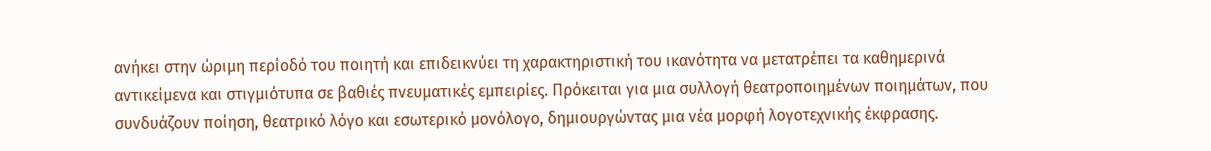ανήκει στην ώριμη περίοδό του ποιητή και επιδεικνύει τη χαρακτηριστική του ικανότητα να μετατρέπει τα καθημερινά αντικείμενα και στιγμιότυπα σε βαθιές πνευματικές εμπειρίες. Πρόκειται για μια συλλογή θεατροποιημένων ποιημάτων, που συνδυάζουν ποίηση, θεατρικό λόγο και εσωτερικό μονόλογο, δημιουργώντας μια νέα μορφή λογοτεχνικής έκφρασης.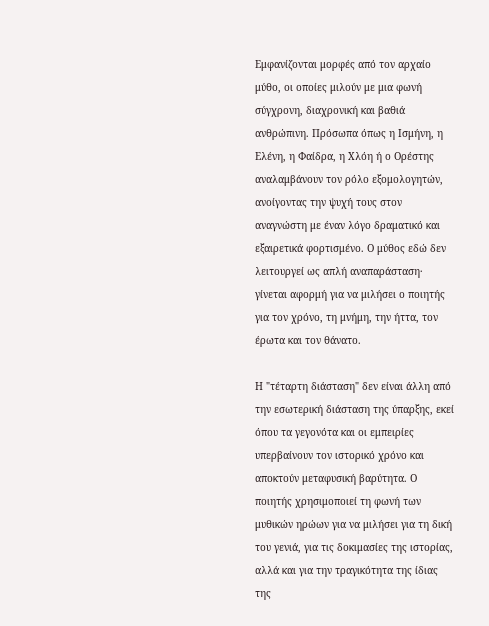Εμφανίζονται μορφές από τον αρχαίο μύθο, οι οποίες μιλούν με μια φωνή σύγχρονη, διαχρονική και βαθιά ανθρώπινη. Πρόσωπα όπως η Ισμήνη, η Ελένη, η Φαίδρα, η Χλόη ή ο Ορέστης αναλαμβάνουν τον ρόλο εξομολογητών, ανοίγοντας την ψυχή τους στον αναγνώστη με έναν λόγο δραματικό και εξαιρετικά φορτισμένο. Ο μύθος εδώ δεν λειτουργεί ως απλή αναπαράσταση· γίνεται αφορμή για να μιλήσει ο ποιητής για τον χρόνο, τη μνήμη, την ήττα, τον έρωτα και τον θάνατο.

Η "τέταρτη διάσταση" δεν είναι άλλη από την εσωτερική διάσταση της ύπαρξης, εκεί όπου τα γεγονότα και οι εμπειρίες υπερβαίνουν τον ιστορικό χρόνο και αποκτούν μεταφυσική βαρύτητα. Ο ποιητής χρησιμοποιεί τη φωνή των μυθικών ηρώων για να μιλήσει για τη δική του γενιά, για τις δοκιμασίες της ιστορίας, αλλά και για την τραγικότητα της ίδιας της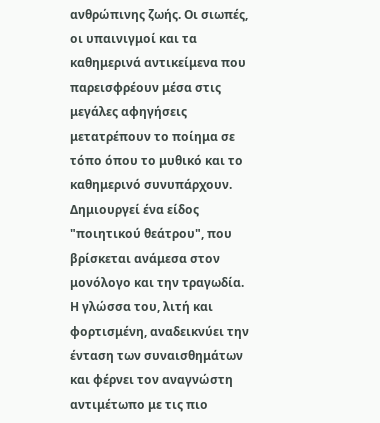ανθρώπινης ζωής. Οι σιωπές, οι υπαινιγμοί και τα καθημερινά αντικείμενα που παρεισφρέουν μέσα στις μεγάλες αφηγήσεις μετατρέπουν το ποίημα σε τόπο όπου το μυθικό και το καθημερινό συνυπάρχουν. Δημιουργεί ένα είδος "ποιητικού θεάτρου", που βρίσκεται ανάμεσα στον μονόλογο και την τραγωδία. Η γλώσσα του, λιτή και φορτισμένη, αναδεικνύει την ένταση των συναισθημάτων και φέρνει τον αναγνώστη αντιμέτωπο με τις πιο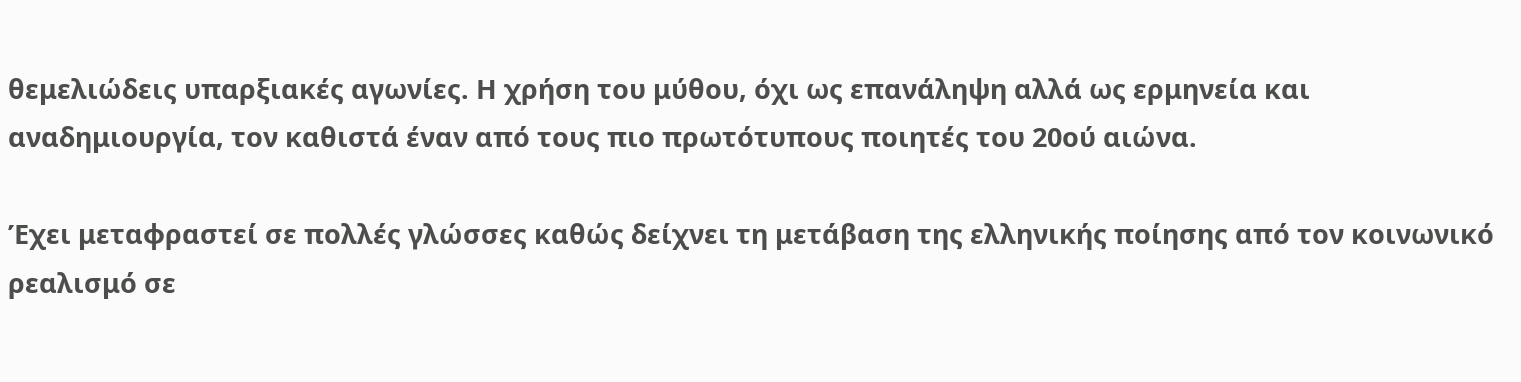θεμελιώδεις υπαρξιακές αγωνίες. Η χρήση του μύθου, όχι ως επανάληψη αλλά ως ερμηνεία και αναδημιουργία, τον καθιστά έναν από τους πιο πρωτότυπους ποιητές του 20ού αιώνα.

Έχει μεταφραστεί σε πολλές γλώσσες καθώς δείχνει τη μετάβαση της ελληνικής ποίησης από τον κοινωνικό ρεαλισμό σε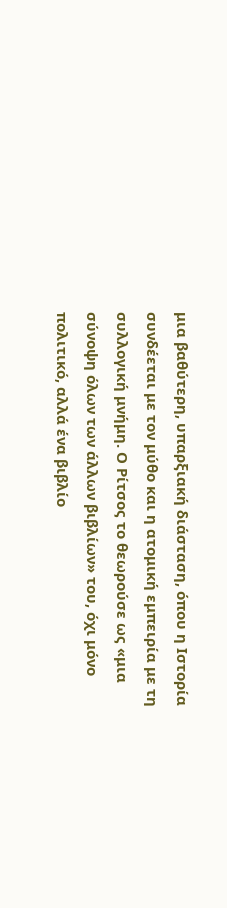μια βαθύτερη, υπαρξιακή διάσταση, όπου η Ιστορία συνδέεται με τον μύθο και η ατομική εμπειρία με τη συλλογική μνήμη. Ο Ρίτσος το θεωρούσε ως «μια σύνοψη όλων των άλλων βιβλίων» του, όχι μόνο πολιτικό, αλλά ένα βιβλίο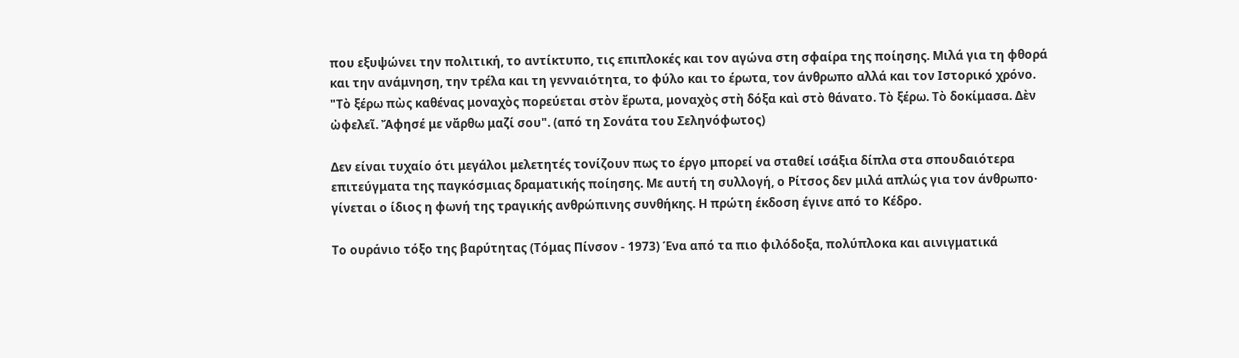που εξυψώνει την πολιτική, το αντίκτυπο, τις επιπλοκές και τον αγώνα στη σφαίρα της ποίησης. Μιλά για τη φθορά και την ανάμνηση, την τρέλα και τη γενναιότητα, το φύλο και το έρωτα, τον άνθρωπο αλλά και τον Ιστορικό χρόνο. "Τὸ ξέρω πὼς καθένας μοναχὸς πορεύεται στὸν ἔρωτα, μοναχὸς στὴ δόξα καὶ στὸ θάνατο. Τὸ ξέρω. Τὸ δοκίμασα. Δὲν ὠφελεῖ. Ἄφησέ με νἄρθω μαζί σου". (από τη Σονάτα του Σεληνόφωτος)

Δεν είναι τυχαίο ότι μεγάλοι μελετητές τονίζουν πως το έργο μπορεί να σταθεί ισάξια δίπλα στα σπουδαιότερα επιτεύγματα της παγκόσμιας δραματικής ποίησης. Με αυτή τη συλλογή, ο Ρίτσος δεν μιλά απλώς για τον άνθρωπο· γίνεται ο ίδιος η φωνή της τραγικής ανθρώπινης συνθήκης. Η πρώτη έκδοση έγινε από το Κέδρο.

Το ουράνιο τόξο της βαρύτητας (Τόμας Πίνσον - 1973) Ένα από τα πιο φιλόδοξα, πολύπλοκα και αινιγματικά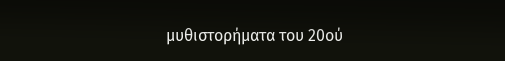μυθιστορήματα του 20ού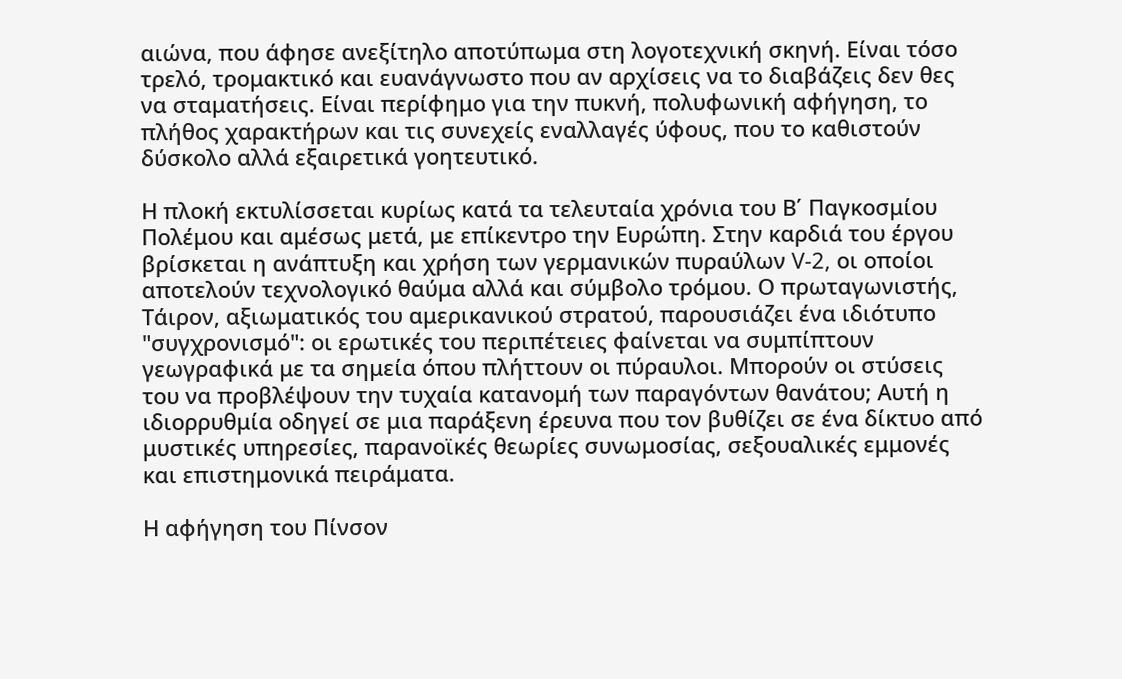αιώνα, που άφησε ανεξίτηλο αποτύπωμα στη λογοτεχνική σκηνή. Είναι τόσο τρελό, τρομακτικό και ευανάγνωστο που αν αρχίσεις να το διαβάζεις δεν θες να σταματήσεις. Είναι περίφημο για την πυκνή, πολυφωνική αφήγηση, το πλήθος χαρακτήρων και τις συνεχείς εναλλαγές ύφους, που το καθιστούν δύσκολο αλλά εξαιρετικά γοητευτικό.

Η πλοκή εκτυλίσσεται κυρίως κατά τα τελευταία χρόνια του Β΄ Παγκοσμίου Πολέμου και αμέσως μετά, με επίκεντρο την Ευρώπη. Στην καρδιά του έργου βρίσκεται η ανάπτυξη και χρήση των γερμανικών πυραύλων V-2, οι οποίοι αποτελούν τεχνολογικό θαύμα αλλά και σύμβολο τρόμου. Ο πρωταγωνιστής, Τάιρον, αξιωματικός του αμερικανικού στρατού, παρουσιάζει ένα ιδιότυπο "συγχρονισμό": οι ερωτικές του περιπέτειες φαίνεται να συμπίπτουν γεωγραφικά με τα σημεία όπου πλήττουν οι πύραυλοι. Μπορούν οι στύσεις του να προβλέψουν την τυχαία κατανομή των παραγόντων θανάτου; Αυτή η ιδιορρυθμία οδηγεί σε μια παράξενη έρευνα που τον βυθίζει σε ένα δίκτυο από μυστικές υπηρεσίες, παρανοϊκές θεωρίες συνωμοσίας, σεξουαλικές εμμονές και επιστημονικά πειράματα.

Η αφήγηση του Πίνσον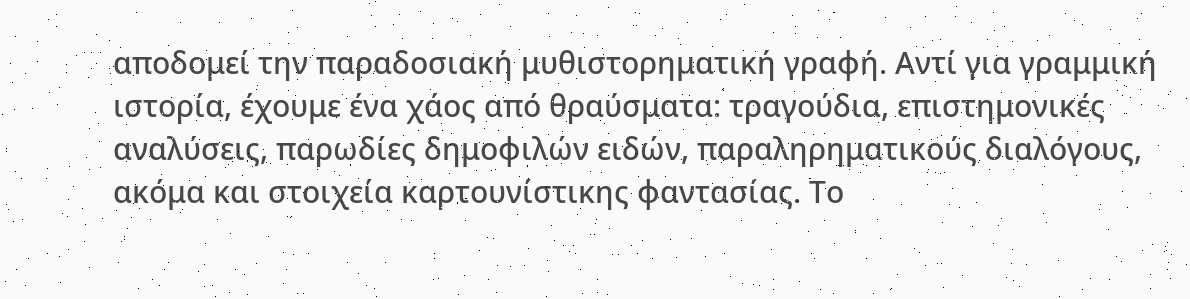αποδομεί την παραδοσιακή μυθιστορηματική γραφή. Αντί για γραμμική ιστορία, έχουμε ένα χάος από θραύσματα: τραγούδια, επιστημονικές αναλύσεις, παρωδίες δημοφιλών ειδών, παραληρηματικούς διαλόγους, ακόμα και στοιχεία καρτουνίστικης φαντασίας. Το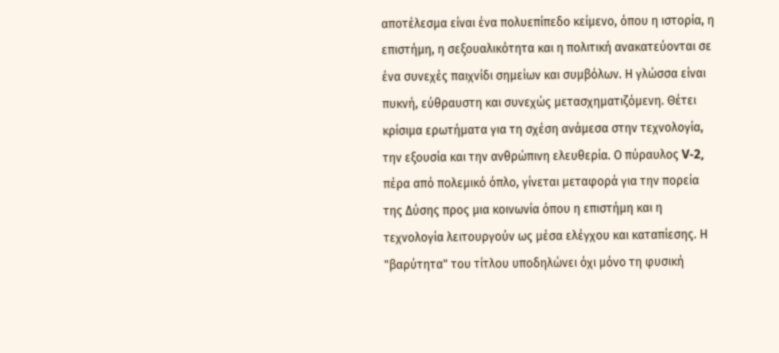αποτέλεσμα είναι ένα πολυεπίπεδο κείμενο, όπου η ιστορία, η επιστήμη, η σεξουαλικότητα και η πολιτική ανακατεύονται σε ένα συνεχές παιχνίδι σημείων και συμβόλων. Η γλώσσα είναι πυκνή, εύθραυστη και συνεχώς μετασχηματιζόμενη. Θέτει κρίσιμα ερωτήματα για τη σχέση ανάμεσα στην τεχνολογία, την εξουσία και την ανθρώπινη ελευθερία. Ο πύραυλος V-2, πέρα από πολεμικό όπλο, γίνεται μεταφορά για την πορεία της Δύσης προς μια κοινωνία όπου η επιστήμη και η τεχνολογία λειτουργούν ως μέσα ελέγχου και καταπίεσης. Η "βαρύτητα" του τίτλου υποδηλώνει όχι μόνο τη φυσική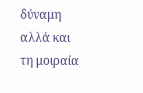δύναμη αλλά και τη μοιραία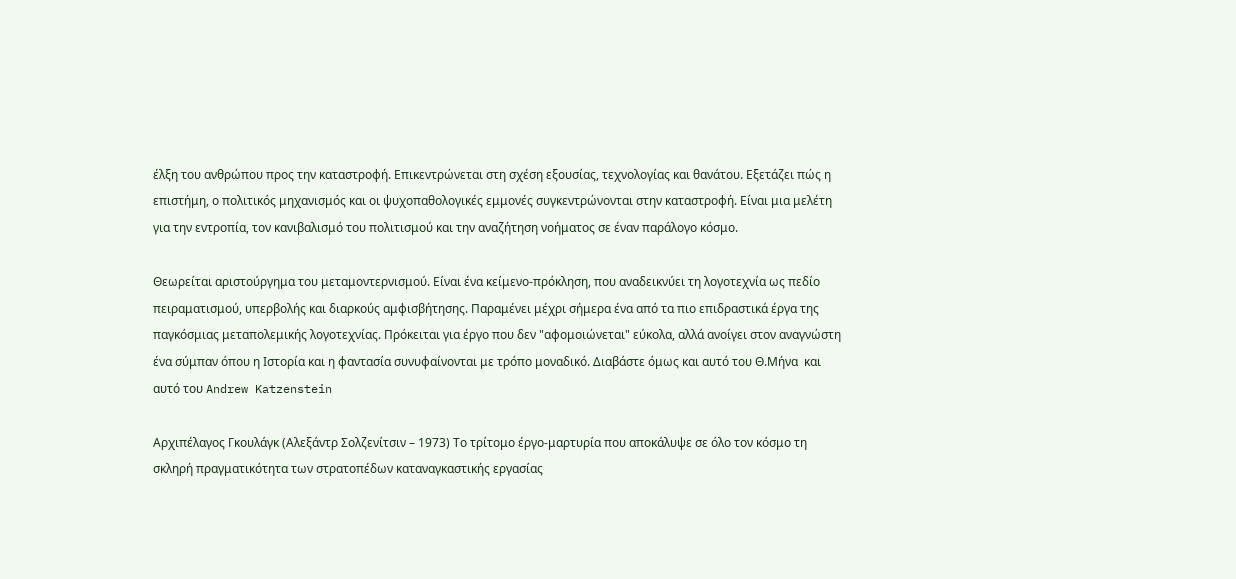έλξη του ανθρώπου προς την καταστροφή. Επικεντρώνεται στη σχέση εξουσίας, τεχνολογίας και θανάτου. Εξετάζει πώς η επιστήμη, ο πολιτικός μηχανισμός και οι ψυχοπαθολογικές εμμονές συγκεντρώνονται στην καταστροφή. Είναι μια μελέτη για την εντροπία, τον κανιβαλισμό του πολιτισμού και την αναζήτηση νοήματος σε έναν παράλογο κόσμο.

Θεωρείται αριστούργημα του μεταμοντερνισμού. Είναι ένα κείμενο-πρόκληση, που αναδεικνύει τη λογοτεχνία ως πεδίο πειραματισμού, υπερβολής και διαρκούς αμφισβήτησης. Παραμένει μέχρι σήμερα ένα από τα πιο επιδραστικά έργα της παγκόσμιας μεταπολεμικής λογοτεχνίας. Πρόκειται για έργο που δεν "αφομοιώνεται" εύκολα, αλλά ανοίγει στον αναγνώστη ένα σύμπαν όπου η Ιστορία και η φαντασία συνυφαίνονται με τρόπο μοναδικό. Διαβάστε όμως και αυτό του Θ.Μήνα  και αυτό του Andrew Katzenstein

Αρχιπέλαγος Γκουλάγκ (Αλεξάντρ Σολζενίτσιν – 1973) Το τρίτομο έργο-μαρτυρία που αποκάλυψε σε όλο τον κόσμο τη σκληρή πραγματικότητα των στρατοπέδων καταναγκαστικής εργασίας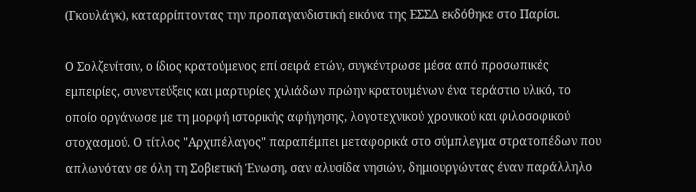(Γκουλάγκ), καταρρίπτοντας την προπαγανδιστική εικόνα της ΕΣΣΔ εκδόθηκε στο Παρίσι.

Ο Σολζενίτσιν, ο ίδιος κρατούμενος επί σειρά ετών, συγκέντρωσε μέσα από προσωπικές εμπειρίες, συνεντεύξεις και μαρτυρίες χιλιάδων πρώην κρατουμένων ένα τεράστιο υλικό, το οποίο οργάνωσε με τη μορφή ιστορικής αφήγησης, λογοτεχνικού χρονικού και φιλοσοφικού στοχασμού. Ο τίτλος "Αρχιπέλαγος" παραπέμπει μεταφορικά στο σύμπλεγμα στρατοπέδων που απλωνόταν σε όλη τη Σοβιετική Ένωση, σαν αλυσίδα νησιών, δημιουργώντας έναν παράλληλο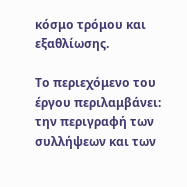κόσμο τρόμου και εξαθλίωσης.

Το περιεχόμενο του έργου περιλαμβάνει: την περιγραφή των συλλήψεων και των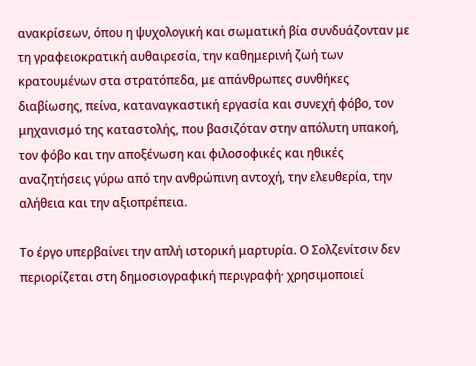ανακρίσεων, όπου η ψυχολογική και σωματική βία συνδυάζονταν με τη γραφειοκρατική αυθαιρεσία, την καθημερινή ζωή των κρατουμένων στα στρατόπεδα, με απάνθρωπες συνθήκες διαβίωσης, πείνα, καταναγκαστική εργασία και συνεχή φόβο, τον μηχανισμό της καταστολής, που βασιζόταν στην απόλυτη υπακοή, τον φόβο και την αποξένωση και φιλοσοφικές και ηθικές αναζητήσεις γύρω από την ανθρώπινη αντοχή, την ελευθερία, την αλήθεια και την αξιοπρέπεια.

Το έργο υπερβαίνει την απλή ιστορική μαρτυρία. Ο Σολζενίτσιν δεν περιορίζεται στη δημοσιογραφική περιγραφή· χρησιμοποιεί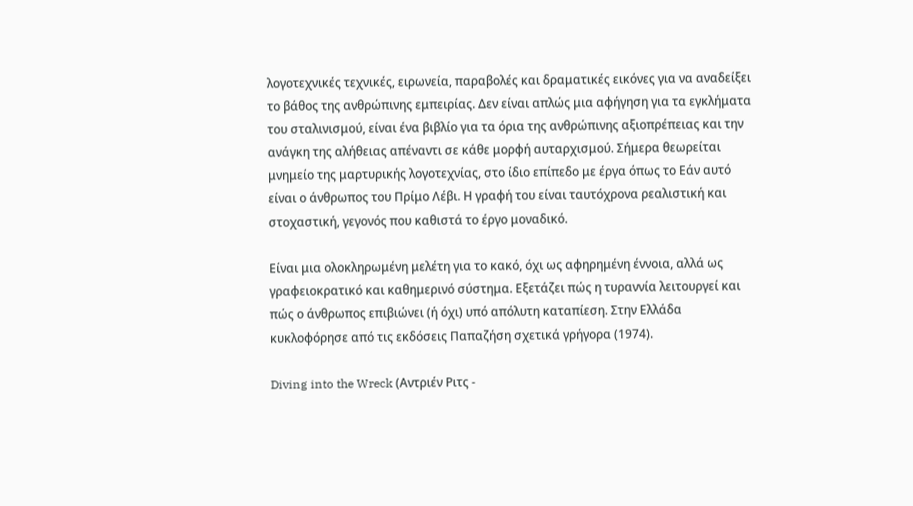λογοτεχνικές τεχνικές, ειρωνεία, παραβολές και δραματικές εικόνες για να αναδείξει το βάθος της ανθρώπινης εμπειρίας. Δεν είναι απλώς μια αφήγηση για τα εγκλήματα του σταλινισμού, είναι ένα βιβλίο για τα όρια της ανθρώπινης αξιοπρέπειας και την ανάγκη της αλήθειας απέναντι σε κάθε μορφή αυταρχισμού. Σήμερα θεωρείται μνημείο της μαρτυρικής λογοτεχνίας, στο ίδιο επίπεδο με έργα όπως το Εάν αυτό είναι ο άνθρωπος του Πρίμο Λέβι. Η γραφή του είναι ταυτόχρονα ρεαλιστική και στοχαστική, γεγονός που καθιστά το έργο μοναδικό.

Είναι μια ολοκληρωμένη μελέτη για το κακό, όχι ως αφηρημένη έννοια, αλλά ως γραφειοκρατικό και καθημερινό σύστημα. Εξετάζει πώς η τυραννία λειτουργεί και πώς ο άνθρωπος επιβιώνει (ή όχι) υπό απόλυτη καταπίεση. Στην Ελλάδα κυκλοφόρησε από τις εκδόσεις Παπαζήση σχετικά γρήγορα (1974).

Diving into the Wreck (Αντριέν Ριτς -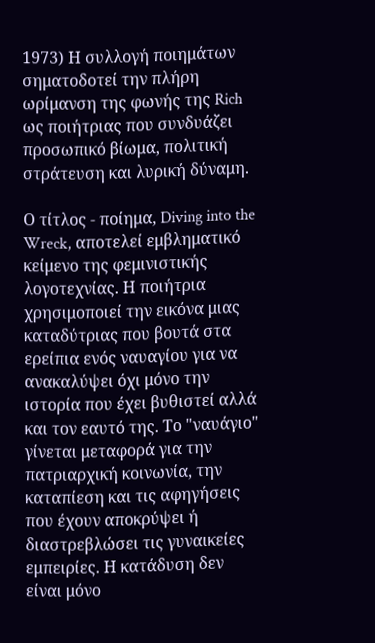1973) Η συλλογή ποιημάτων σηματοδοτεί την πλήρη ωρίμανση της φωνής της Rich ως ποιήτριας που συνδυάζει προσωπικό βίωμα, πολιτική στράτευση και λυρική δύναμη.

Ο τίτλος - ποίημα, Diving into the Wreck, αποτελεί εμβληματικό κείμενο της φεμινιστικής λογοτεχνίας. Η ποιήτρια χρησιμοποιεί την εικόνα μιας καταδύτριας που βουτά στα ερείπια ενός ναυαγίου για να ανακαλύψει όχι μόνο την ιστορία που έχει βυθιστεί αλλά και τον εαυτό της. Το "ναυάγιο" γίνεται μεταφορά για την πατριαρχική κοινωνία, την καταπίεση και τις αφηγήσεις που έχουν αποκρύψει ή διαστρεβλώσει τις γυναικείες εμπειρίες. Η κατάδυση δεν είναι μόνο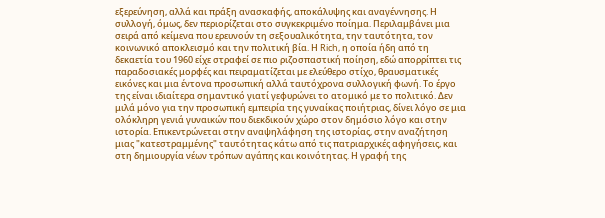εξερεύνηση, αλλά και πράξη ανασκαφής, αποκάλυψης και αναγέννησης. Η συλλογή, όμως, δεν περιορίζεται στο συγκεκριμένο ποίημα. Περιλαμβάνει μια σειρά από κείμενα που ερευνούν τη σεξουαλικότητα, την ταυτότητα, τον κοινωνικό αποκλεισμό και την πολιτική βία. Η Rich, η οποία ήδη από τη δεκαετία του 1960 είχε στραφεί σε πιο ριζοσπαστική ποίηση, εδώ απορρίπτει τις παραδοσιακές μορφές και πειραματίζεται με ελεύθερο στίχο, θραυσματικές εικόνες και μια έντονα προσωπική αλλά ταυτόχρονα συλλογική φωνή. Το έργο της είναι ιδιαίτερα σημαντικό γιατί γεφυρώνει το ατομικό με το πολιτικό. Δεν μιλά μόνο για την προσωπική εμπειρία της γυναίκας ποιήτριας, δίνει λόγο σε μια ολόκληρη γενιά γυναικών που διεκδικούν χώρο στον δημόσιο λόγο και στην ιστορία. Επικεντρώνεται στην αναψηλάφηση της ιστορίας, στην αναζήτηση μιας "κατεστραμμένης" ταυτότητας κάτω από τις πατριαρχικές αφηγήσεις, και στη δημιουργία νέων τρόπων αγάπης και κοινότητας. Η γραφή της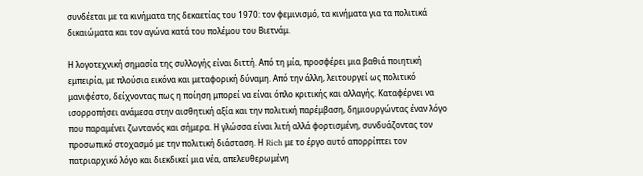συνδέεται με τα κινήματα της δεκαετίας του 1970: τον φεμινισμό, τα κινήματα για τα πολιτικά δικαιώματα και τον αγώνα κατά του πολέμου του Βιετνάμ.

Η λογοτεχνική σημασία της συλλογής είναι διττή. Από τη μία, προσφέρει μια βαθιά ποιητική εμπειρία, με πλούσια εικόνα και μεταφορική δύναμη. Από την άλλη, λειτουργεί ως πολιτικό μανιφέστο, δείχνοντας πως η ποίηση μπορεί να είναι όπλο κριτικής και αλλαγής. Καταφέρνει να ισορροπήσει ανάμεσα στην αισθητική αξία και την πολιτική παρέμβαση, δημιουργώντας έναν λόγο που παραμένει ζωντανός και σήμερα. Η γλώσσα είναι λιτή αλλά φορτισμένη, συνδυάζοντας τον προσωπικό στοχασμό με την πολιτική διάσταση. Η Rich με το έργο αυτό απορρίπτει τον πατριαρχικό λόγο και διεκδικεί μια νέα, απελευθερωμένη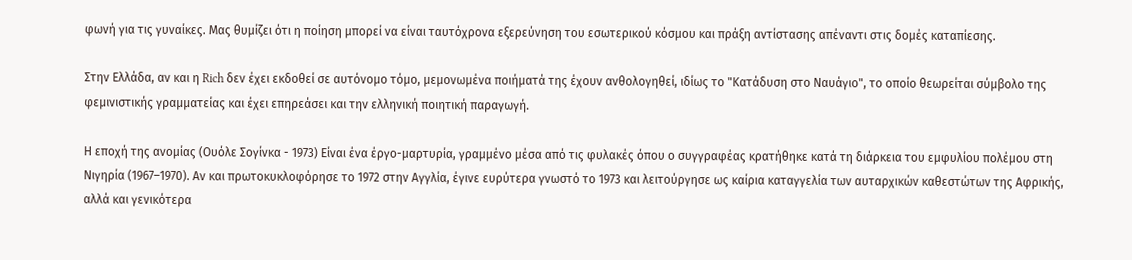φωνή για τις γυναίκες. Μας θυμίζει ότι η ποίηση μπορεί να είναι ταυτόχρονα εξερεύνηση του εσωτερικού κόσμου και πράξη αντίστασης απέναντι στις δομές καταπίεσης.

Στην Ελλάδα, αν και η Rich δεν έχει εκδοθεί σε αυτόνομο τόμο, μεμονωμένα ποιήματά της έχουν ανθολογηθεί, ιδίως το "Κατάδυση στο Ναυάγιο", το οποίο θεωρείται σύμβολο της φεμινιστικής γραμματείας και έχει επηρεάσει και την ελληνική ποιητική παραγωγή.

Η εποχή της ανομίας (Ουόλε Σογίνκα - 1973) Είναι ένα έργο-μαρτυρία, γραμμένο μέσα από τις φυλακές όπου ο συγγραφέας κρατήθηκε κατά τη διάρκεια του εμφυλίου πολέμου στη Νιγηρία (1967–1970). Αν και πρωτοκυκλοφόρησε το 1972 στην Αγγλία, έγινε ευρύτερα γνωστό το 1973 και λειτούργησε ως καίρια καταγγελία των αυταρχικών καθεστώτων της Αφρικής, αλλά και γενικότερα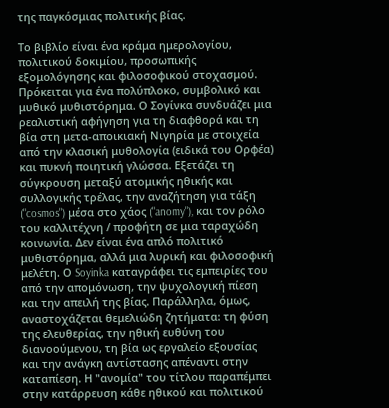της παγκόσμιας πολιτικής βίας.

Το βιβλίο είναι ένα κράμα ημερολογίου, πολιτικού δοκιμίου, προσωπικής εξομολόγησης και φιλοσοφικού στοχασμού. Πρόκειται για ένα πολύπλοκο, συμβολικό και μυθικό μυθιστόρημα. Ο Σογίνκα συνδυάζει μια ρεαλιστική αφήγηση για τη διαφθορά και τη βία στη μετα-αποικιακή Νιγηρία με στοιχεία από την κλασική μυθολογία (ειδικά του Ορφέα) και πυκνή ποιητική γλώσσα. Εξετάζει τη σύγκρουση μεταξύ ατομικής ηθικής και συλλογικής τρέλας, την αναζήτηση για τάξη ("cosmos") μέσα στο χάος ("anomy"), και τον ρόλο του καλλιτέχνη / προφήτη σε μια ταραχώδη κοινωνία. Δεν είναι ένα απλό πολιτικό μυθιστόρημα, αλλά μια λυρική και φιλοσοφική μελέτη. Ο Soyinka καταγράφει τις εμπειρίες του από την απομόνωση, την ψυχολογική πίεση και την απειλή της βίας. Παράλληλα, όμως, αναστοχάζεται θεμελιώδη ζητήματα: τη φύση της ελευθερίας, την ηθική ευθύνη του διανοούμενου, τη βία ως εργαλείο εξουσίας και την ανάγκη αντίστασης απέναντι στην καταπίεση. Η "ανομία" του τίτλου παραπέμπει στην κατάρρευση κάθε ηθικού και πολιτικού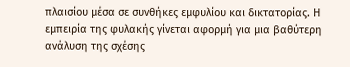πλαισίου μέσα σε συνθήκες εμφυλίου και δικτατορίας. Η εμπειρία της φυλακής γίνεται αφορμή για μια βαθύτερη ανάλυση της σχέσης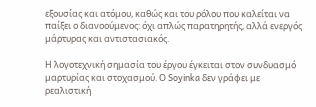εξουσίας και ατόμου, καθώς και του ρόλου που καλείται να παίξει ο διανοούμενος: όχι απλώς παρατηρητής, αλλά ενεργός μάρτυρας και αντιστασιακός.

Η λογοτεχνική σημασία του έργου έγκειται στον συνδυασμό μαρτυρίας και στοχασμού. Ο Soyinka δεν γράφει με ρεαλιστική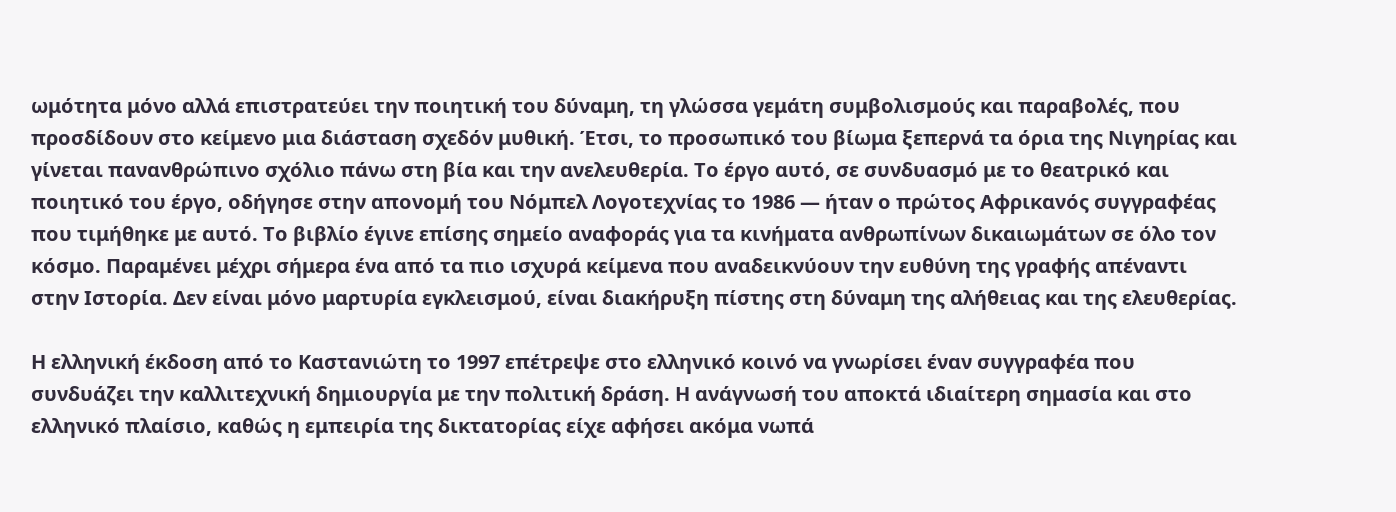ωμότητα μόνο αλλά επιστρατεύει την ποιητική του δύναμη, τη γλώσσα γεμάτη συμβολισμούς και παραβολές, που προσδίδουν στο κείμενο μια διάσταση σχεδόν μυθική. Έτσι, το προσωπικό του βίωμα ξεπερνά τα όρια της Νιγηρίας και γίνεται πανανθρώπινο σχόλιο πάνω στη βία και την ανελευθερία. Το έργο αυτό, σε συνδυασμό με το θεατρικό και ποιητικό του έργο, οδήγησε στην απονομή του Νόμπελ Λογοτεχνίας το 1986 — ήταν ο πρώτος Αφρικανός συγγραφέας που τιμήθηκε με αυτό. Το βιβλίο έγινε επίσης σημείο αναφοράς για τα κινήματα ανθρωπίνων δικαιωμάτων σε όλο τον κόσμο. Παραμένει μέχρι σήμερα ένα από τα πιο ισχυρά κείμενα που αναδεικνύουν την ευθύνη της γραφής απέναντι στην Ιστορία. Δεν είναι μόνο μαρτυρία εγκλεισμού, είναι διακήρυξη πίστης στη δύναμη της αλήθειας και της ελευθερίας.

Η ελληνική έκδοση από το Καστανιώτη το 1997 επέτρεψε στο ελληνικό κοινό να γνωρίσει έναν συγγραφέα που συνδυάζει την καλλιτεχνική δημιουργία με την πολιτική δράση. Η ανάγνωσή του αποκτά ιδιαίτερη σημασία και στο ελληνικό πλαίσιο, καθώς η εμπειρία της δικτατορίας είχε αφήσει ακόμα νωπά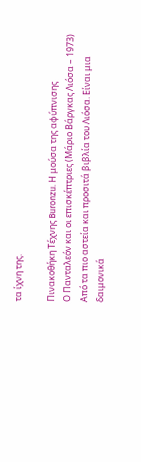τα ίχνη της.

Πινακοθήκη Τέχνης Buronzu. Η μούσα της αφύπνισης
Ο Πανταλεόν και οι επισκέπτριες (Μάριο Βάργκας Λιόσα – 1973) Από τα πιο αστεία και προσιτά βιβλία του Λιόσα. Είναι μια δαιμονικά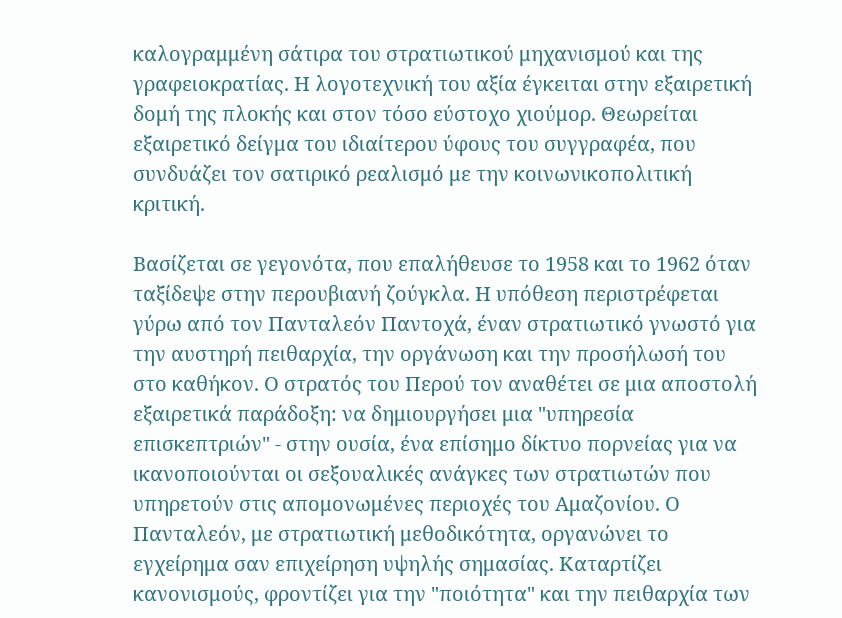καλογραμμένη σάτιρα του στρατιωτικού μηχανισμού και της γραφειοκρατίας. Η λογοτεχνική του αξία έγκειται στην εξαιρετική δομή της πλοκής και στον τόσο εύστοχο χιούμορ. Θεωρείται εξαιρετικό δείγμα του ιδιαίτερου ύφους του συγγραφέα, που συνδυάζει τον σατιρικό ρεαλισμό με την κοινωνικοπολιτική κριτική.

Βασίζεται σε γεγονότα, που επαλήθευσε το 1958 και το 1962 όταν ταξίδεψε στην περουβιανή ζούγκλα. Η υπόθεση περιστρέφεται γύρω από τον Πανταλεόν Παντοχά, έναν στρατιωτικό γνωστό για την αυστηρή πειθαρχία, την οργάνωση και την προσήλωσή του στο καθήκον. Ο στρατός του Περού τον αναθέτει σε μια αποστολή εξαιρετικά παράδοξη: να δημιουργήσει μια "υπηρεσία επισκεπτριών" - στην ουσία, ένα επίσημο δίκτυο πορνείας για να ικανοποιούνται οι σεξουαλικές ανάγκες των στρατιωτών που υπηρετούν στις απομονωμένες περιοχές του Αμαζονίου. Ο Πανταλεόν, με στρατιωτική μεθοδικότητα, οργανώνει το εγχείρημα σαν επιχείρηση υψηλής σημασίας. Καταρτίζει κανονισμούς, φροντίζει για την "ποιότητα" και την πειθαρχία των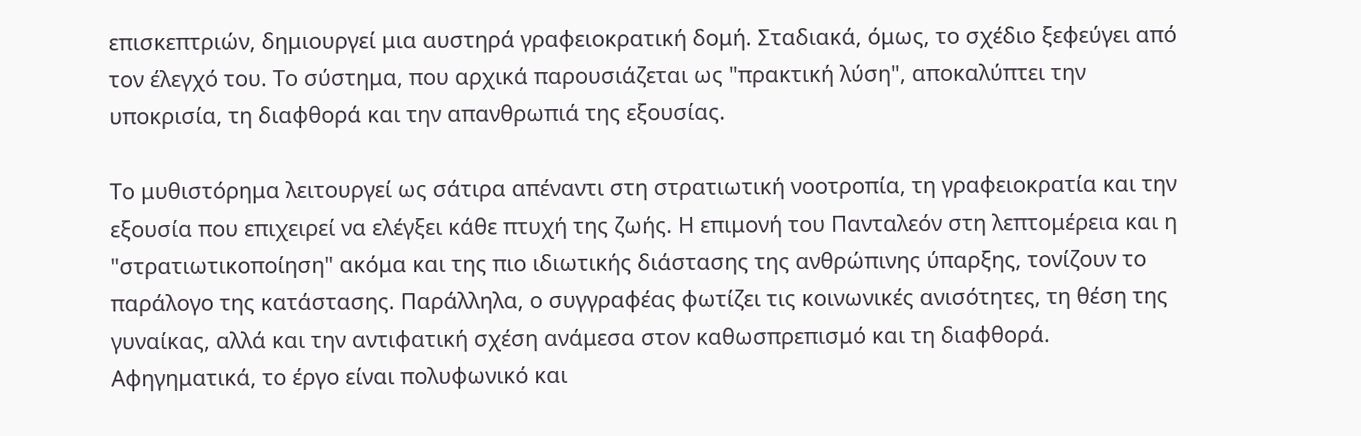επισκεπτριών, δημιουργεί μια αυστηρά γραφειοκρατική δομή. Σταδιακά, όμως, το σχέδιο ξεφεύγει από τον έλεγχό του. Το σύστημα, που αρχικά παρουσιάζεται ως "πρακτική λύση", αποκαλύπτει την υποκρισία, τη διαφθορά και την απανθρωπιά της εξουσίας.

Το μυθιστόρημα λειτουργεί ως σάτιρα απέναντι στη στρατιωτική νοοτροπία, τη γραφειοκρατία και την εξουσία που επιχειρεί να ελέγξει κάθε πτυχή της ζωής. Η επιμονή του Πανταλεόν στη λεπτομέρεια και η "στρατιωτικοποίηση" ακόμα και της πιο ιδιωτικής διάστασης της ανθρώπινης ύπαρξης, τονίζουν το παράλογο της κατάστασης. Παράλληλα, ο συγγραφέας φωτίζει τις κοινωνικές ανισότητες, τη θέση της γυναίκας, αλλά και την αντιφατική σχέση ανάμεσα στον καθωσπρεπισμό και τη διαφθορά. Αφηγηματικά, το έργο είναι πολυφωνικό και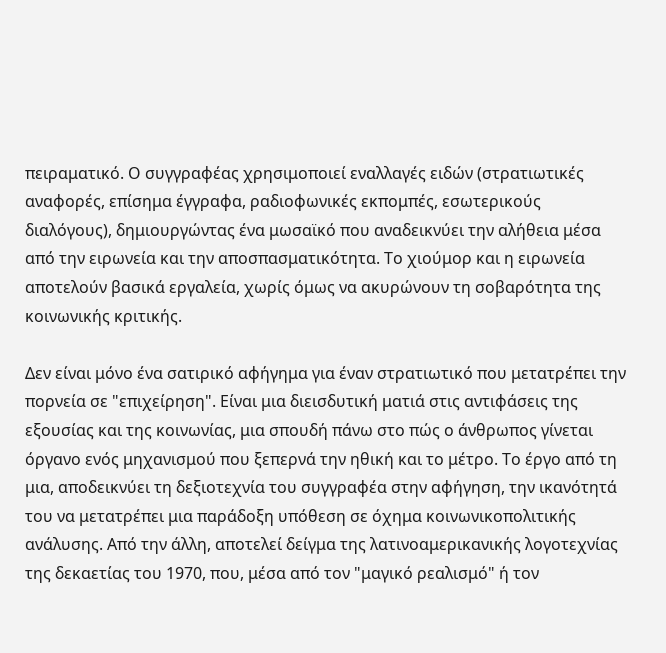πειραματικό. Ο συγγραφέας χρησιμοποιεί εναλλαγές ειδών (στρατιωτικές αναφορές, επίσημα έγγραφα, ραδιοφωνικές εκπομπές, εσωτερικούς διαλόγους), δημιουργώντας ένα μωσαϊκό που αναδεικνύει την αλήθεια μέσα από την ειρωνεία και την αποσπασματικότητα. Το χιούμορ και η ειρωνεία αποτελούν βασικά εργαλεία, χωρίς όμως να ακυρώνουν τη σοβαρότητα της κοινωνικής κριτικής.

Δεν είναι μόνο ένα σατιρικό αφήγημα για έναν στρατιωτικό που μετατρέπει την πορνεία σε "επιχείρηση". Είναι μια διεισδυτική ματιά στις αντιφάσεις της εξουσίας και της κοινωνίας, μια σπουδή πάνω στο πώς ο άνθρωπος γίνεται όργανο ενός μηχανισμού που ξεπερνά την ηθική και το μέτρο. Το έργο από τη μια, αποδεικνύει τη δεξιοτεχνία του συγγραφέα στην αφήγηση, την ικανότητά του να μετατρέπει μια παράδοξη υπόθεση σε όχημα κοινωνικοπολιτικής ανάλυσης. Από την άλλη, αποτελεί δείγμα της λατινοαμερικανικής λογοτεχνίας της δεκαετίας του 1970, που, μέσα από τον "μαγικό ρεαλισμό" ή τον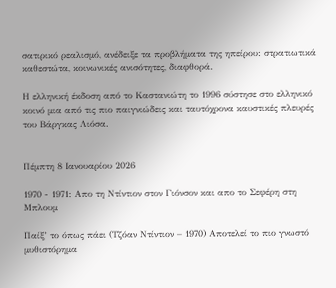σατιρικό ρεαλισμό, ανέδειξε τα προβλήματα της ηπείρου: στρατιωτικά καθεστώτα, κοινωνικές ανισότητες, διαφθορά.

Η ελληνική έκδοση από το Καστανιώτη το 1996 σύστησε στο ελληνικό κοινό μια από τις πιο παιγνιώδεις και ταυτόχρονα καυστικές πλευρές του Βάργκας Λιόσα.


Πέμπτη 8 Ιανουαρίου 2026

1970 - 1971: Απο τη Ντίντιον στον Γιόνσον και απο το Σεφέρη στη Μπλουμ

Παίξ’ το όπως πάει (Τζόαν Ντίντιον – 1970) Αποτελεί το πιο γνωστό μυθιστόρημα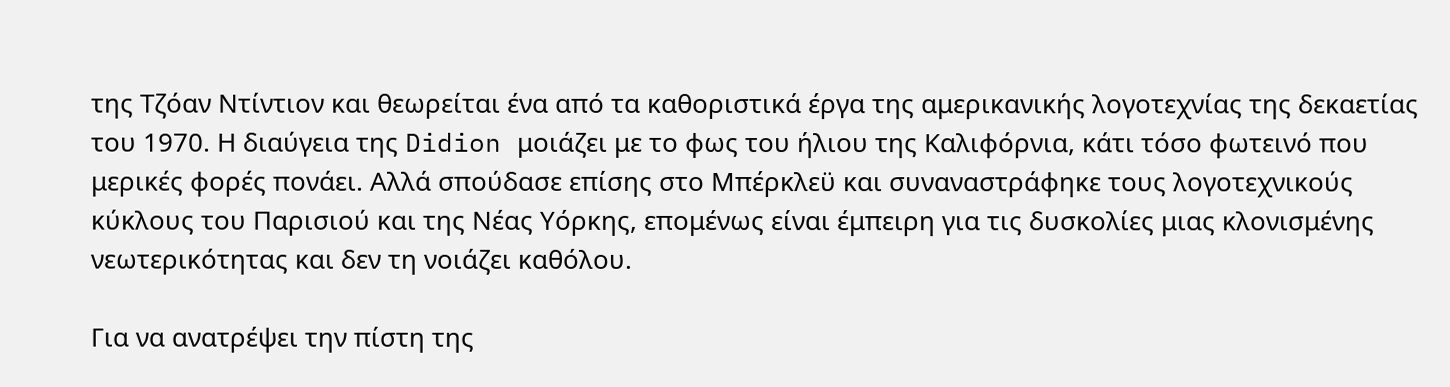της Τζόαν Ντίντιον και θεωρείται ένα από τα καθοριστικά έργα της αμερικανικής λογοτεχνίας της δεκαετίας του 1970. Η διαύγεια της Didion μοιάζει με το φως του ήλιου της Καλιφόρνια, κάτι τόσο φωτεινό που μερικές φορές πονάει. Αλλά σπούδασε επίσης στο Μπέρκλεϋ και συναναστράφηκε τους λογοτεχνικούς κύκλους του Παρισιού και της Νέας Υόρκης, επομένως είναι έμπειρη για τις δυσκολίες μιας κλονισμένης νεωτερικότητας και δεν τη νοιάζει καθόλου.

Για να ανατρέψει την πίστη της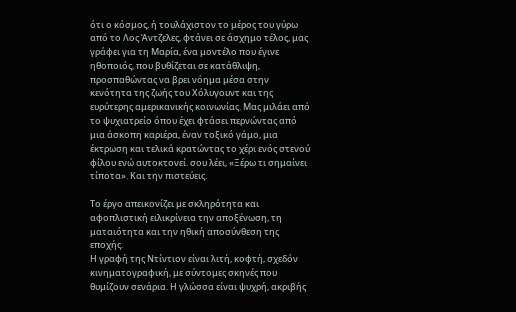ότι ο κόσμος, ή τουλάχιστον το μέρος του γύρω από το Λος Άντζελες, φτάνει σε άσχημο τέλος, μας γράφει για τη Μαρία, ένα μοντέλο που έγινε ηθοποιός, που βυθίζεται σε κατάθλιψη, προσπαθώντας να βρει νόημα μέσα στην κενότητα της ζωής του Χόλυγουντ και της ευρύτερης αμερικανικής κοινωνίας. Μας μιλάει από το ψυχιατρείο όπου έχει φτάσει περνώντας από μια άσκοπη καριέρα, έναν τοξικό γάμο, μια έκτρωση και τελικά κρατώντας το χέρι ενός στενού φίλου ενώ αυτοκτονεί. σου λέει, «Ξέρω τι σημαίνει τίποτα». Και την πιστεύεις.

Το έργο απεικονίζει με σκληρότητα και αφοπλιστική ειλικρίνεια την αποξένωση, τη ματαιότητα και την ηθική αποσύνθεση της εποχής.
Η γραφή της Ντίντιον είναι λιτή, κοφτή, σχεδόν κινηματογραφική, με σύντομες σκηνές που θυμίζουν σενάρια. Η γλώσσα είναι ψυχρή, ακριβής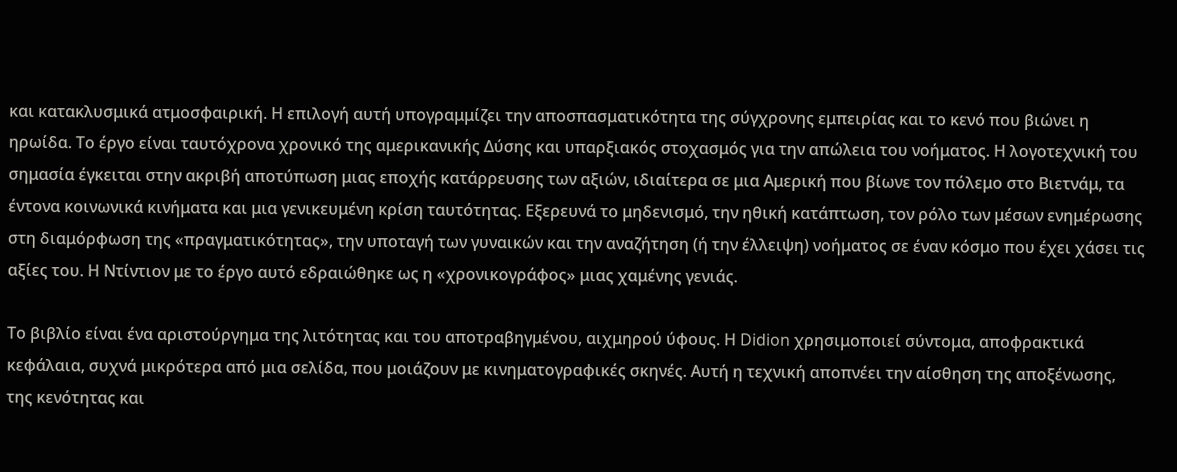και κατακλυσμικά ατμοσφαιρική. Η επιλογή αυτή υπογραμμίζει την αποσπασματικότητα της σύγχρονης εμπειρίας και το κενό που βιώνει η ηρωίδα. Το έργο είναι ταυτόχρονα χρονικό της αμερικανικής Δύσης και υπαρξιακός στοχασμός για την απώλεια του νοήματος. Η λογοτεχνική του σημασία έγκειται στην ακριβή αποτύπωση μιας εποχής κατάρρευσης των αξιών, ιδιαίτερα σε μια Αμερική που βίωνε τον πόλεμο στο Βιετνάμ, τα έντονα κοινωνικά κινήματα και μια γενικευμένη κρίση ταυτότητας. Εξερευνά το μηδενισμό, την ηθική κατάπτωση, τον ρόλο των μέσων ενημέρωσης στη διαμόρφωση της «πραγματικότητας», την υποταγή των γυναικών και την αναζήτηση (ή την έλλειψη) νοήματος σε έναν κόσμο που έχει χάσει τις αξίες του. Η Ντίντιον με το έργο αυτό εδραιώθηκε ως η «χρονικογράφος» μιας χαμένης γενιάς.

Το βιβλίο είναι ένα αριστούργημα της λιτότητας και του αποτραβηγμένου, αιχμηρού ύφους. Η Didion χρησιμοποιεί σύντομα, αποφρακτικά κεφάλαια, συχνά μικρότερα από μια σελίδα, που μοιάζουν με κινηματογραφικές σκηνές. Αυτή η τεχνική αποπνέει την αίσθηση της αποξένωσης, της κενότητας και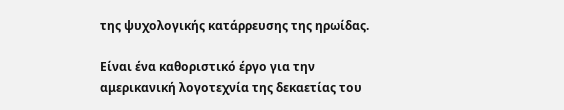της ψυχολογικής κατάρρευσης της ηρωίδας.

Είναι ένα καθοριστικό έργο για την αμερικανική λογοτεχνία της δεκαετίας του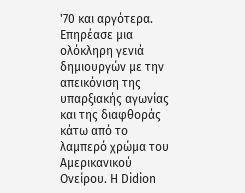'70 και αργότερα. Επηρέασε μια ολόκληρη γενιά δημιουργών με την απεικόνιση της υπαρξιακής αγωνίας και της διαφθοράς κάτω από το λαμπερό χρώμα του Αμερικανικού Ονείρου. Η Didion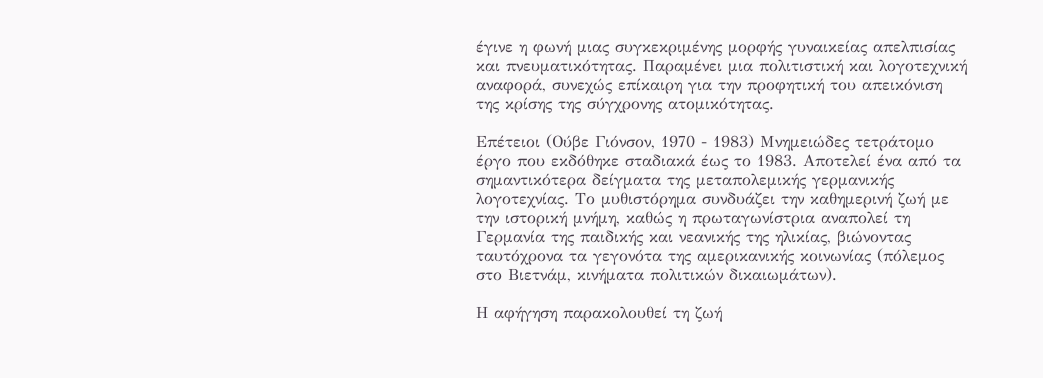έγινε η φωνή μιας συγκεκριμένης μορφής γυναικείας απελπισίας και πνευματικότητας. Παραμένει μια πολιτιστική και λογοτεχνική αναφορά, συνεχώς επίκαιρη για την προφητική του απεικόνιση της κρίσης της σύγχρονης ατομικότητας.

Επέτειοι (Ούβε Γιόνσον, 1970 - 1983) Μνημειώδες τετράτομο έργο που εκδόθηκε σταδιακά έως το 1983. Αποτελεί ένα από τα σημαντικότερα δείγματα της μεταπολεμικής γερμανικής λογοτεχνίας. Το μυθιστόρημα συνδυάζει την καθημερινή ζωή με την ιστορική μνήμη, καθώς η πρωταγωνίστρια αναπολεί τη Γερμανία της παιδικής και νεανικής της ηλικίας, βιώνοντας ταυτόχρονα τα γεγονότα της αμερικανικής κοινωνίας (πόλεμος στο Βιετνάμ, κινήματα πολιτικών δικαιωμάτων).

Η αφήγηση παρακολουθεί τη ζωή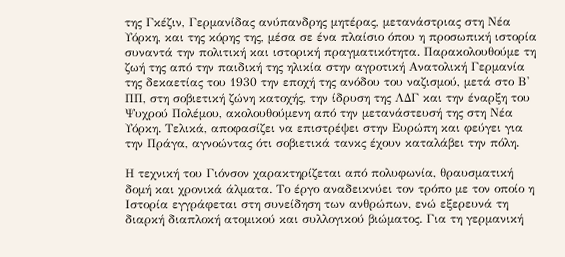της Γκέζιν, Γερμανίδας ανύπανδρης μητέρας, μετανάστριας στη Νέα Υόρκη, και της κόρης της, μέσα σε ένα πλαίσιο όπου η προσωπική ιστορία συναντά την πολιτική και ιστορική πραγματικότητα. Παρακολουθούμε τη ζωή της από την παιδική της ηλικία στην αγροτική Ανατολική Γερμανία της δεκαετίας του 1930 την εποχή της ανόδου του ναζισμού, μετά στο Β' ΠΠ, στη σοβιετική ζώνη κατοχής, την ίδρυση της ΛΔΓ και την έναρξη του Ψυχρού Πολέμου, ακολουθούμενη από την μετανάστευσή της στη Νέα Υόρκη. Τελικά, αποφασίζει να επιστρέψει στην Ευρώπη και φεύγει για την Πράγα, αγνοώντας ότι σοβιετικά τανκς έχουν καταλάβει την πόλη.

Η τεχνική του Γιόνσον χαρακτηρίζεται από πολυφωνία, θραυσματική δομή και χρονικά άλματα. Το έργο αναδεικνύει τον τρόπο με τον οποίο η Ιστορία εγγράφεται στη συνείδηση των ανθρώπων, ενώ εξερευνά τη διαρκή διαπλοκή ατομικού και συλλογικού βιώματος. Για τη γερμανική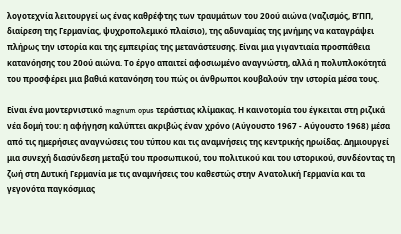λογοτεχνία λειτουργεί ως ένας καθρέφτης των τραυμάτων του 20ού αιώνα (ναζισμός, Β’ΠΠ, διαίρεση της Γερμανίας, ψυχροπολεμικό πλαίσιο), της αδυναμίας της μνήμης να καταγράψει πλήρως την ιστορία και της εμπειρίας της μετανάστευσης. Είναι μια γιγαντιαία προσπάθεια κατανόησης του 20ού αιώνα. Το έργο απαιτεί αφοσιωμένο αναγνώστη, αλλά η πολυπλοκότητά του προσφέρει μια βαθιά κατανόηση του πώς οι άνθρωποι κουβαλούν την ιστορία μέσα τους.

Είναι ένα μοντερνιστικό magnum opus τεράστιας κλίμακας. Η καινοτομία του έγκειται στη ριζικά νέα δομή του: η αφήγηση καλύπτει ακριβώς έναν χρόνο (Αύγουστο 1967 - Αύγουστο 1968) μέσα από τις ημερήσιες αναγνώσεις του τύπου και τις αναμνήσεις της κεντρικής ηρωίδας. Δημιουργεί μια συνεχή διασύνδεση μεταξύ του προσωπικού, του πολιτικού και του ιστορικού, συνδέοντας τη ζωή στη Δυτική Γερμανία με τις αναμνήσεις του καθεστώς στην Ανατολική Γερμανία και τα γεγονότα παγκόσμιας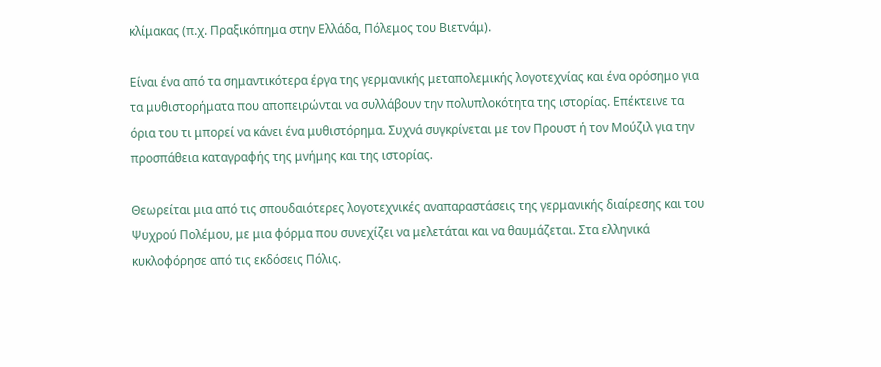κλίμακας (π.χ. Πραξικόπημα στην Ελλάδα, Πόλεμος του Βιετνάμ).

Είναι ένα από τα σημαντικότερα έργα της γερμανικής μεταπολεμικής λογοτεχνίας και ένα ορόσημο για τα μυθιστορήματα που αποπειρώνται να συλλάβουν την πολυπλοκότητα της ιστορίας. Επέκτεινε τα όρια του τι μπορεί να κάνει ένα μυθιστόρημα. Συχνά συγκρίνεται με τον Προυστ ή τον Μούζιλ για την προσπάθεια καταγραφής της μνήμης και της ιστορίας.

Θεωρείται μια από τις σπουδαιότερες λογοτεχνικές αναπαραστάσεις της γερμανικής διαίρεσης και του Ψυχρού Πολέμου, με μια φόρμα που συνεχίζει να μελετάται και να θαυμάζεται. Στα ελληνικά κυκλοφόρησε από τις εκδόσεις Πόλις.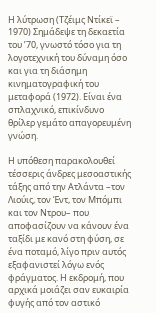Η λύτρωση (Τζέιμς Ντίκεϊ – 1970) Σημάδεψε τη δεκαετία του ’70, γνωστό τόσο για τη λογοτεχνική του δύναμη όσο και για τη διάσημη κινηματογραφική του μεταφορά (1972). Είναι ένα σπλαχνικό, επικίνδυνο θρίλερ γεμάτο απαγορευμένη γνώση.

Η υπόθεση παρακολουθεί τέσσερις άνδρες μεσοαστικής τάξης από την Ατλάντα –τον Λιούις, τον Έντ, τον Μπόμπι και τον Ντρου– που αποφασίζουν να κάνουν ένα ταξίδι με κανό στη φύση, σε ένα ποταμό, λίγο πριν αυτός εξαφανιστεί λόγω ενός φράγματος. Η εκδρομή, που αρχικά μοιάζει σαν ευκαιρία φυγής από τον αστικό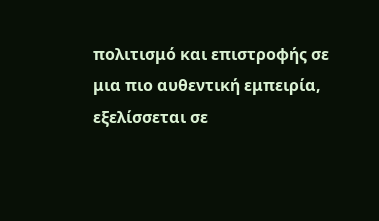πολιτισμό και επιστροφής σε μια πιο αυθεντική εμπειρία, εξελίσσεται σε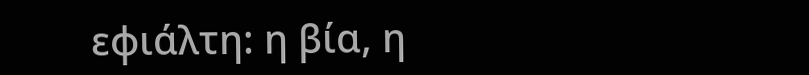εφιάλτη: η βία, η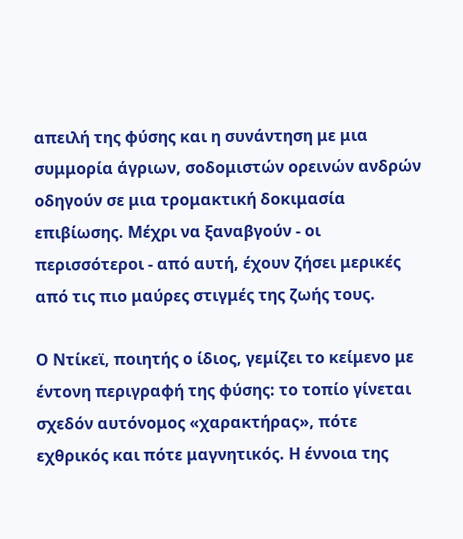απειλή της φύσης και η συνάντηση με μια συμμορία άγριων, σοδομιστών ορεινών ανδρών οδηγούν σε μια τρομακτική δοκιμασία επιβίωσης. Μέχρι να ξαναβγούν - οι περισσότεροι - από αυτή, έχουν ζήσει μερικές από τις πιο μαύρες στιγμές της ζωής τους.

Ο Ντίκεϊ, ποιητής ο ίδιος, γεμίζει το κείμενο με έντονη περιγραφή της φύσης: το τοπίο γίνεται σχεδόν αυτόνομος «χαρακτήρας», πότε εχθρικός και πότε μαγνητικός. Η έννοια της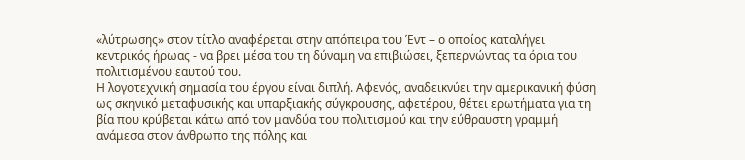«λύτρωσης» στον τίτλο αναφέρεται στην απόπειρα του Έντ – ο οποίος καταλήγει κεντρικός ήρωας - να βρει μέσα του τη δύναμη να επιβιώσει, ξεπερνώντας τα όρια του πολιτισμένου εαυτού του.
Η λογοτεχνική σημασία του έργου είναι διπλή. Αφενός, αναδεικνύει την αμερικανική φύση ως σκηνικό μεταφυσικής και υπαρξιακής σύγκρουσης, αφετέρου, θέτει ερωτήματα για τη βία που κρύβεται κάτω από τον μανδύα του πολιτισμού και την εύθραυστη γραμμή ανάμεσα στον άνθρωπο της πόλης και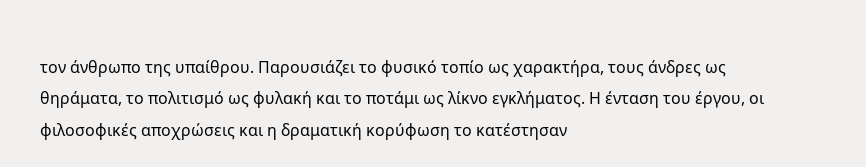τον άνθρωπο της υπαίθρου. Παρουσιάζει το φυσικό τοπίο ως χαρακτήρα, τους άνδρες ως θηράματα, το πολιτισμό ως φυλακή και το ποτάμι ως λίκνο εγκλήματος. Η ένταση του έργου, οι φιλοσοφικές αποχρώσεις και η δραματική κορύφωση το κατέστησαν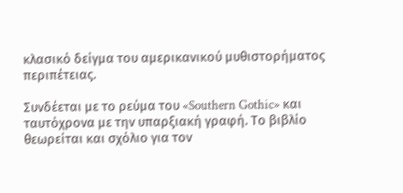κλασικό δείγμα του αμερικανικού μυθιστορήματος περιπέτειας.

Συνδέεται με το ρεύμα του «Southern Gothic» και ταυτόχρονα με την υπαρξιακή γραφή. Το βιβλίο θεωρείται και σχόλιο για τον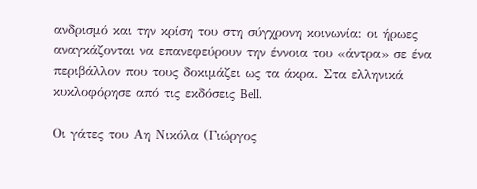ανδρισμό και την κρίση του στη σύγχρονη κοινωνία: οι ήρωες αναγκάζονται να επανεφεύρουν την έννοια του «άντρα» σε ένα περιβάλλον που τους δοκιμάζει ως τα άκρα. Στα ελληνικά κυκλοφόρησε από τις εκδόσεις Bell.

Οι γάτες του Αη Νικόλα (Γιώργος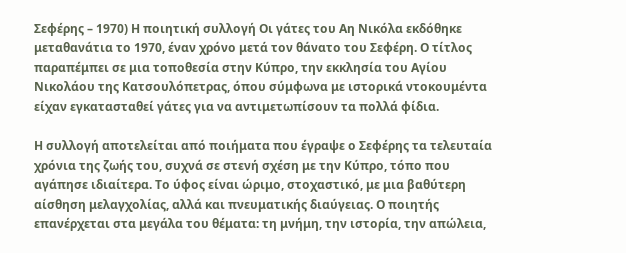Σεφέρης – 1970) Η ποιητική συλλογή Οι γάτες του Αη Νικόλα εκδόθηκε μεταθανάτια το 1970, έναν χρόνο μετά τον θάνατο του Σεφέρη. Ο τίτλος παραπέμπει σε μια τοποθεσία στην Κύπρο, την εκκλησία του Αγίου Νικολάου της Κατσουλόπετρας, όπου σύμφωνα με ιστορικά ντοκουμέντα είχαν εγκατασταθεί γάτες για να αντιμετωπίσουν τα πολλά φίδια.

Η συλλογή αποτελείται από ποιήματα που έγραψε ο Σεφέρης τα τελευταία χρόνια της ζωής του, συχνά σε στενή σχέση με την Κύπρο, τόπο που αγάπησε ιδιαίτερα. Το ύφος είναι ώριμο, στοχαστικό, με μια βαθύτερη αίσθηση μελαγχολίας, αλλά και πνευματικής διαύγειας. Ο ποιητής επανέρχεται στα μεγάλα του θέματα: τη μνήμη, την ιστορία, την απώλεια,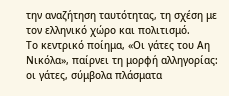την αναζήτηση ταυτότητας, τη σχέση με τον ελληνικό χώρο και πολιτισμό.
Το κεντρικό ποίημα, «Οι γάτες του Αη Νικόλα», παίρνει τη μορφή αλληγορίας: οι γάτες, σύμβολα πλάσματα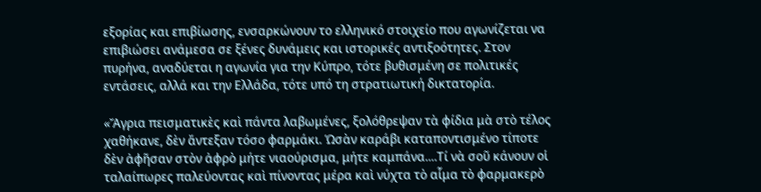εξορίας και επιβίωσης, ενσαρκώνουν το ελληνικό στοιχείο που αγωνίζεται να επιβιώσει ανάμεσα σε ξένες δυνάμεις και ιστορικές αντιξοότητες. Στον πυρήνα, αναδύεται η αγωνία για την Κύπρο, τότε βυθισμένη σε πολιτικές εντάσεις, αλλά και την Ελλάδα, τότε υπό τη στρατιωτική δικτατορία.

«Ἄγρια πεισματικὲς καὶ πάντα λαβωμένες, ξολόθρεψαν τὰ φίδια μὰ στὸ τέλος χαθήκανε, δὲν ἄντεξαν τόσο φαρμάκι. Ὡσὰν καράβι καταποντισμένο τίποτε δὲν ἀφῆσαν στὸν ἀφρὸ μήτε νιαούρισμα, μήτε καμπάνα....Τί νὰ σοῦ κάνουν οἱ ταλαίπωρες παλεύοντας καὶ πίνοντας μέρα καὶ νύχτα τὸ αἷμα τὸ φαρμακερὸ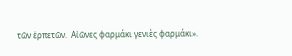τῶν ἑρπετῶν.  Αἰῶνες φαρμάκι γενιὲς φαρμάκι».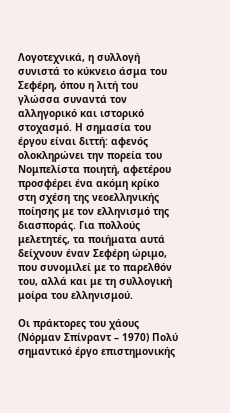Λογοτεχνικά, η συλλογή συνιστά το κύκνειο άσμα του Σεφέρη, όπου η λιτή του γλώσσα συναντά τον αλληγορικό και ιστορικό στοχασμό. Η σημασία του έργου είναι διττή: αφενός ολοκληρώνει την πορεία του Νομπελίστα ποιητή, αφετέρου προσφέρει ένα ακόμη κρίκο στη σχέση της νεοελληνικής ποίησης με τον ελληνισμό της διασποράς. Για πολλούς μελετητές, τα ποιήματα αυτά δείχνουν έναν Σεφέρη ώριμο, που συνομιλεί με το παρελθόν του, αλλά και με τη συλλογική μοίρα του ελληνισμού.

Οι πράκτορες του χάους (Νόρμαν Σπίνραντ – 1970) Πολύ σημαντικό έργο επιστημονικής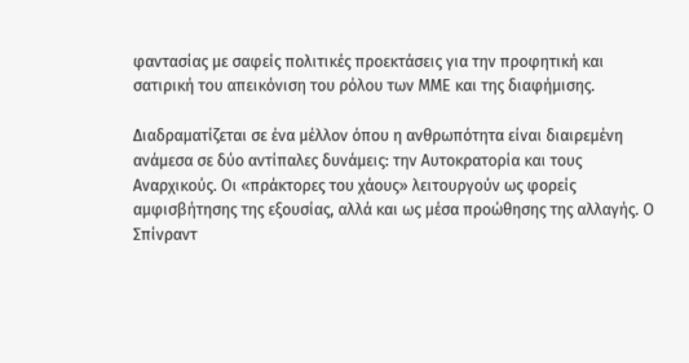φαντασίας με σαφείς πολιτικές προεκτάσεις για την προφητική και σατιρική του απεικόνιση του ρόλου των ΜΜΕ και της διαφήμισης.

Διαδραματίζεται σε ένα μέλλον όπου η ανθρωπότητα είναι διαιρεμένη ανάμεσα σε δύο αντίπαλες δυνάμεις: την Αυτοκρατορία και τους Αναρχικούς. Οι «πράκτορες του χάους» λειτουργούν ως φορείς αμφισβήτησης της εξουσίας, αλλά και ως μέσα προώθησης της αλλαγής. Ο Σπίνραντ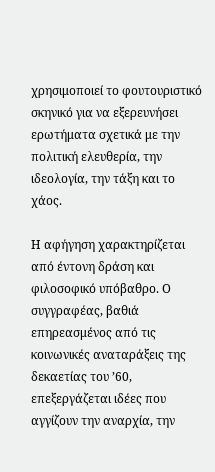χρησιμοποιεί το φουτουριστικό σκηνικό για να εξερευνήσει ερωτήματα σχετικά με την πολιτική ελευθερία, την ιδεολογία, την τάξη και το χάος.

Η αφήγηση χαρακτηρίζεται από έντονη δράση και φιλοσοφικό υπόβαθρο. Ο συγγραφέας, βαθιά επηρεασμένος από τις κοινωνικές αναταράξεις της δεκαετίας του ’60, επεξεργάζεται ιδέες που αγγίζουν την αναρχία, την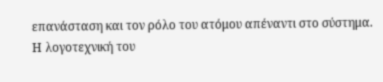επανάσταση και τον ρόλο του ατόμου απέναντι στο σύστημα.
Η λογοτεχνική του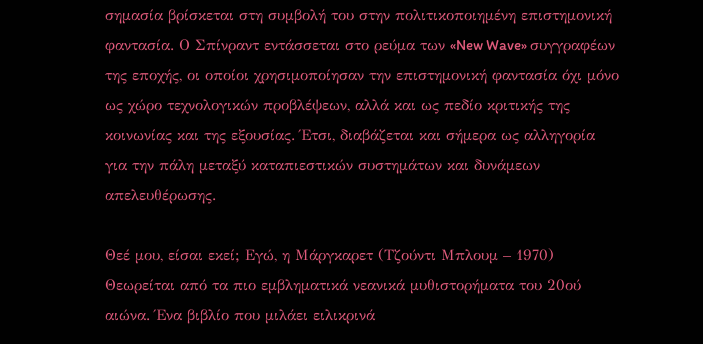σημασία βρίσκεται στη συμβολή του στην πολιτικοποιημένη επιστημονική φαντασία. Ο Σπίνραντ εντάσσεται στο ρεύμα των «New Wave» συγγραφέων της εποχής, οι οποίοι χρησιμοποίησαν την επιστημονική φαντασία όχι μόνο ως χώρο τεχνολογικών προβλέψεων, αλλά και ως πεδίο κριτικής της κοινωνίας και της εξουσίας. Έτσι, διαβάζεται και σήμερα ως αλληγορία για την πάλη μεταξύ καταπιεστικών συστημάτων και δυνάμεων απελευθέρωσης.

Θεέ μου, είσαι εκεί; Εγώ, η Μάργκαρετ (Τζούντι Μπλουμ – 1970) Θεωρείται από τα πιο εμβληματικά νεανικά μυθιστορήματα του 20ού αιώνα. Ένα βιβλίο που μιλάει ειλικρινά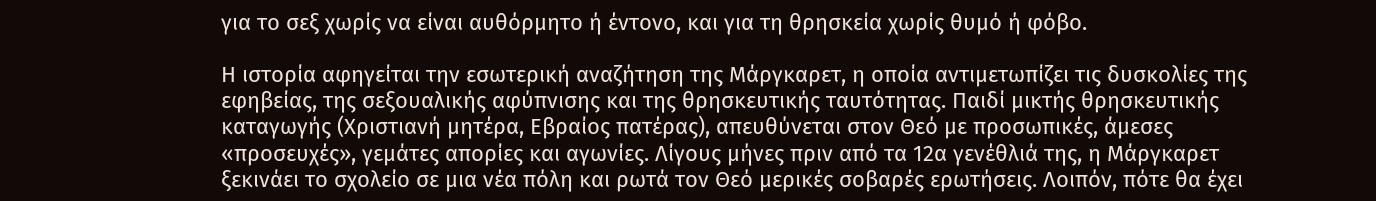για το σεξ χωρίς να είναι αυθόρμητο ή έντονο, και για τη θρησκεία χωρίς θυμό ή φόβο.

Η ιστορία αφηγείται την εσωτερική αναζήτηση της Μάργκαρετ, η οποία αντιμετωπίζει τις δυσκολίες της εφηβείας, της σεξουαλικής αφύπνισης και της θρησκευτικής ταυτότητας. Παιδί μικτής θρησκευτικής καταγωγής (Χριστιανή μητέρα, Εβραίος πατέρας), απευθύνεται στον Θεό με προσωπικές, άμεσες «προσευχές», γεμάτες απορίες και αγωνίες. Λίγους μήνες πριν από τα 12α γενέθλιά της, η Μάργκαρετ ξεκινάει το σχολείο σε μια νέα πόλη και ρωτά τον Θεό μερικές σοβαρές ερωτήσεις. Λοιπόν, πότε θα έχει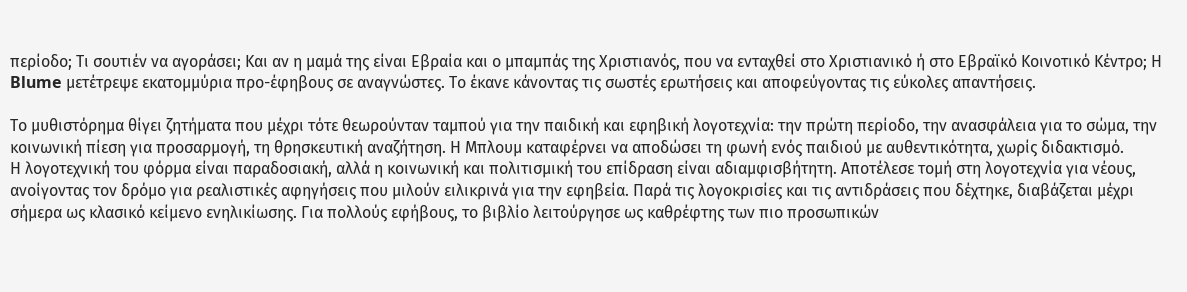περίοδο; Τι σουτιέν να αγοράσει; Και αν η μαμά της είναι Εβραία και ο μπαμπάς της Χριστιανός, που να ενταχθεί στο Χριστιανικό ή στο Εβραϊκό Κοινοτικό Κέντρο; Η Blume μετέτρεψε εκατομμύρια προ-έφηβους σε αναγνώστες. Το έκανε κάνοντας τις σωστές ερωτήσεις και αποφεύγοντας τις εύκολες απαντήσεις.

Το μυθιστόρημα θίγει ζητήματα που μέχρι τότε θεωρούνταν ταμπού για την παιδική και εφηβική λογοτεχνία: την πρώτη περίοδο, την ανασφάλεια για το σώμα, την κοινωνική πίεση για προσαρμογή, τη θρησκευτική αναζήτηση. Η Μπλουμ καταφέρνει να αποδώσει τη φωνή ενός παιδιού με αυθεντικότητα, χωρίς διδακτισμό.
Η λογοτεχνική του φόρμα είναι παραδοσιακή, αλλά η κοινωνική και πολιτισμική του επίδραση είναι αδιαμφισβήτητη. Αποτέλεσε τομή στη λογοτεχνία για νέους, ανοίγοντας τον δρόμο για ρεαλιστικές αφηγήσεις που μιλούν ειλικρινά για την εφηβεία. Παρά τις λογοκρισίες και τις αντιδράσεις που δέχτηκε, διαβάζεται μέχρι σήμερα ως κλασικό κείμενο ενηλικίωσης. Για πολλούς εφήβους, το βιβλίο λειτούργησε ως καθρέφτης των πιο προσωπικών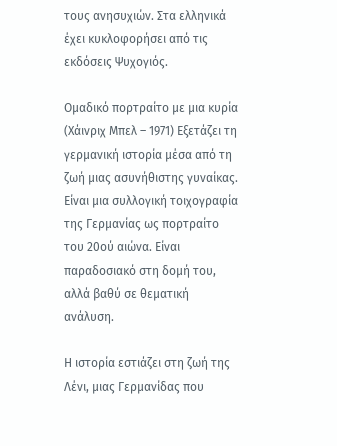τους ανησυχιών. Στα ελληνικά έχει κυκλοφορήσει από τις εκδόσεις Ψυχογιός.

Ομαδικό πορτραίτο με μια κυρία (Χάινριχ Μπελ – 1971) Εξετάζει τη γερμανική ιστορία μέσα από τη ζωή μιας ασυνήθιστης γυναίκας. Είναι μια συλλογική τοιχογραφία της Γερμανίας ως πορτραίτο του 20ού αιώνα. Είναι παραδοσιακό στη δομή του, αλλά βαθύ σε θεματική ανάλυση.

Η ιστορία εστιάζει στη ζωή της Λένι, μιας Γερμανίδας που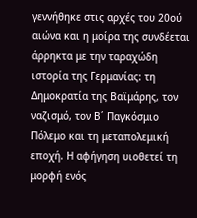γεννήθηκε στις αρχές του 20ού αιώνα και η μοίρα της συνδέεται άρρηκτα με την ταραχώδη ιστορία της Γερμανίας: τη Δημοκρατία της Βαϊμάρης, τον ναζισμό, τον Β΄ Παγκόσμιο Πόλεμο και τη μεταπολεμική εποχή. Η αφήγηση υιοθετεί τη μορφή ενός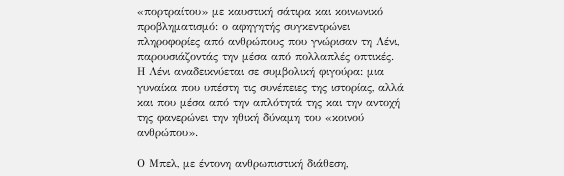«πορτραίτου» με καυστική σάτιρα και κοινωνικό προβληματισμό: ο αφηγητής συγκεντρώνει πληροφορίες από ανθρώπους που γνώρισαν τη Λένι, παρουσιάζοντάς την μέσα από πολλαπλές οπτικές.
Η Λένι αναδεικνύεται σε συμβολική φιγούρα: μια γυναίκα που υπέστη τις συνέπειες της ιστορίας, αλλά και που μέσα από την απλότητά της και την αντοχή της φανερώνει την ηθική δύναμη του «κοινού ανθρώπου».

Ο Μπελ, με έντονη ανθρωπιστική διάθεση,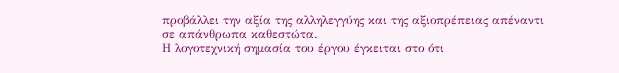προβάλλει την αξία της αλληλεγγύης και της αξιοπρέπειας απέναντι σε απάνθρωπα καθεστώτα.
Η λογοτεχνική σημασία του έργου έγκειται στο ότι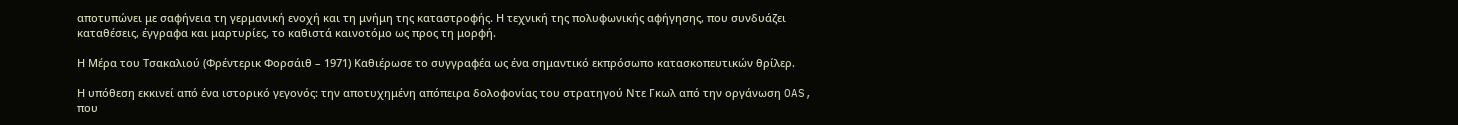αποτυπώνει με σαφήνεια τη γερμανική ενοχή και τη μνήμη της καταστροφής. Η τεχνική της πολυφωνικής αφήγησης, που συνδυάζει καταθέσεις, έγγραφα και μαρτυρίες, το καθιστά καινοτόμο ως προς τη μορφή.

Η Μέρα του Τσακαλιού (Φρέντερικ Φορσάιθ – 1971) Καθιέρωσε το συγγραφέα ως ένα σημαντικό εκπρόσωπο κατασκοπευτικών θρίλερ.

Η υπόθεση εκκινεί από ένα ιστορικό γεγονός: την αποτυχημένη απόπειρα δολοφονίας του στρατηγού Ντε Γκωλ από την οργάνωση OAS, που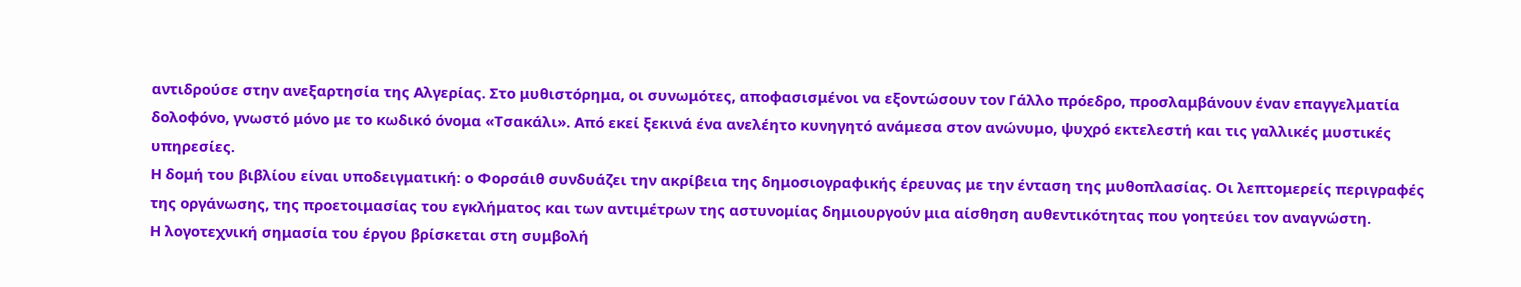αντιδρούσε στην ανεξαρτησία της Αλγερίας. Στο μυθιστόρημα, οι συνωμότες, αποφασισμένοι να εξοντώσουν τον Γάλλο πρόεδρο, προσλαμβάνουν έναν επαγγελματία δολοφόνο, γνωστό μόνο με το κωδικό όνομα «Τσακάλι». Από εκεί ξεκινά ένα ανελέητο κυνηγητό ανάμεσα στον ανώνυμο, ψυχρό εκτελεστή και τις γαλλικές μυστικές υπηρεσίες.
Η δομή του βιβλίου είναι υποδειγματική: ο Φορσάιθ συνδυάζει την ακρίβεια της δημοσιογραφικής έρευνας με την ένταση της μυθοπλασίας. Οι λεπτομερείς περιγραφές της οργάνωσης, της προετοιμασίας του εγκλήματος και των αντιμέτρων της αστυνομίας δημιουργούν μια αίσθηση αυθεντικότητας που γοητεύει τον αναγνώστη.
Η λογοτεχνική σημασία του έργου βρίσκεται στη συμβολή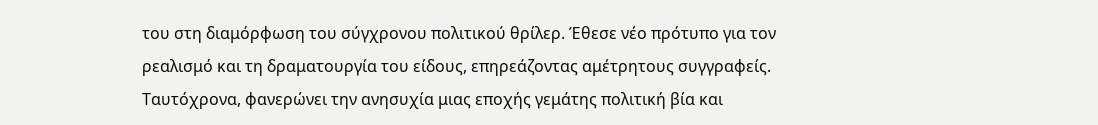του στη διαμόρφωση του σύγχρονου πολιτικού θρίλερ. Έθεσε νέο πρότυπο για τον ρεαλισμό και τη δραματουργία του είδους, επηρεάζοντας αμέτρητους συγγραφείς. Ταυτόχρονα, φανερώνει την ανησυχία μιας εποχής γεμάτης πολιτική βία και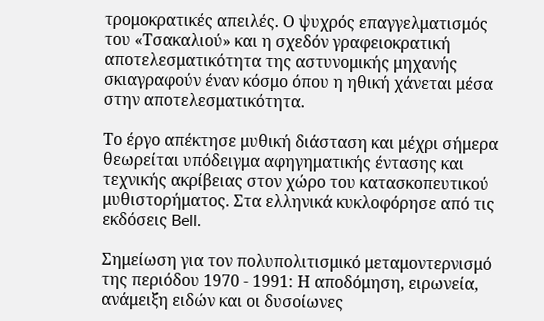τρομοκρατικές απειλές. Ο ψυχρός επαγγελματισμός του «Τσακαλιού» και η σχεδόν γραφειοκρατική αποτελεσματικότητα της αστυνομικής μηχανής σκιαγραφούν έναν κόσμο όπου η ηθική χάνεται μέσα στην αποτελεσματικότητα.

Το έργο απέκτησε μυθική διάσταση και μέχρι σήμερα θεωρείται υπόδειγμα αφηγηματικής έντασης και τεχνικής ακρίβειας στον χώρο του κατασκοπευτικού μυθιστορήματος. Στα ελληνικά κυκλοφόρησε από τις εκδόσεις Bell.

Σημείωση για τον πολυπολιτισμικό μεταμοντερνισμό της περιόδου 1970 - 1991: Η αποδόμηση, ειρωνεία, ανάμειξη ειδών και οι δυσοίωνες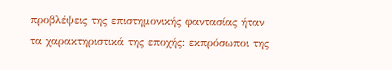προβλέψεις της επιστημονικής φαντασίας ήταν τα χαρακτηριστικά της εποχής: εκπρόσωποι της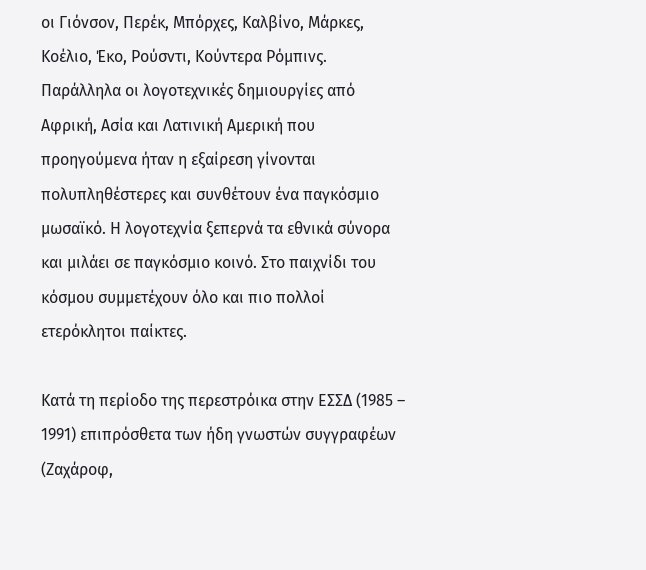οι Γιόνσον, Περέκ, Μπόρχες, Καλβίνο, Μάρκες, Κοέλιο, Έκο, Ρούσντι, Κούντερα Ρόμπινς. Παράλληλα οι λογοτεχνικές δημιουργίες από Αφρική, Ασία και Λατινική Αμερική που προηγούμενα ήταν η εξαίρεση γίνονται πολυπληθέστερες και συνθέτουν ένα παγκόσμιο μωσαϊκό. Η λογοτεχνία ξεπερνά τα εθνικά σύνορα και μιλάει σε παγκόσμιο κοινό. Στο παιχνίδι του κόσμου συμμετέχουν όλο και πιο πολλοί ετερόκλητοι παίκτες.

Κατά τη περίοδο της περεστρόικα στην ΕΣΣΔ (1985 – 1991) επιπρόσθετα των ήδη γνωστών συγγραφέων (Ζαχάροφ,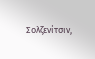Σολζενίτσιν,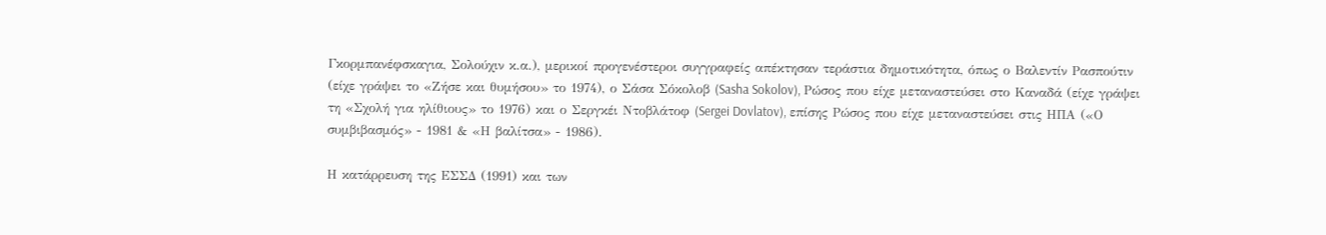Γκορμπανέφσκαγια, Σολούχιν κ.α.), μερικοί προγενέστεροι συγγραφείς απέκτησαν τεράστια δημοτικότητα, όπως ο Βαλεντίν Ρασπούτιν (είχε γράψει το «Ζήσε και θυμήσου» το 1974), ο Σάσα Σόκολοβ (Sasha Sokolov), Ρώσος που είχε μεταναστεύσει στο Καναδά (είχε γράψει τη «Σχολή για ηλίθιους» το 1976) και ο Σεργκέι Ντοβλάτοφ (Sergei Dovlatov), επίσης Ρώσος που είχε μεταναστεύσει στις ΗΠΑ («Ο συμβιβασμός» - 1981 & «Η βαλίτσα» - 1986).

Η κατάρρευση της ΕΣΣΔ (1991) και των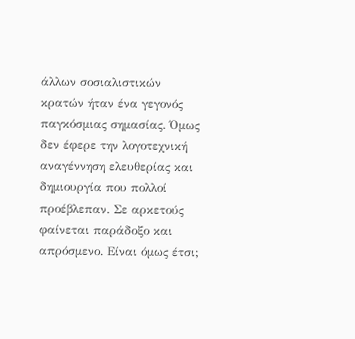άλλων σοσιαλιστικών κρατών ήταν ένα γεγονός παγκόσμιας σημασίας. Όμως δεν έφερε την λογοτεχνική αναγέννηση ελευθερίας και δημιουργία που πολλοί προέβλεπαν. Σε αρκετούς φαίνεται παράδοξο και απρόσμενο. Είναι όμως έτσι;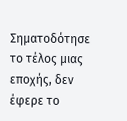Σηματοδότησε το τέλος μιας εποχής, δεν έφερε το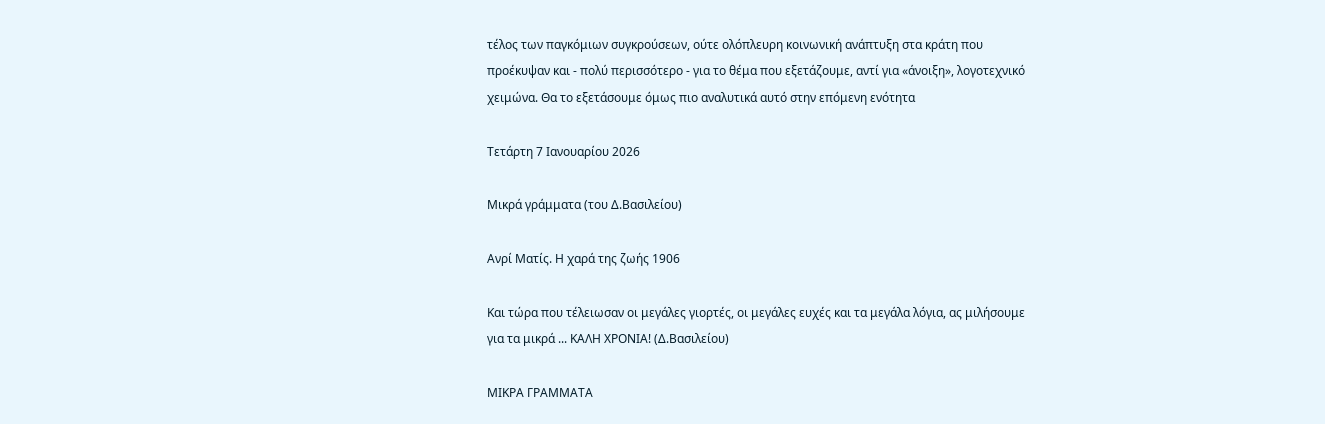τέλος των παγκόμιων συγκρούσεων, ούτε ολόπλευρη κοινωνική ανάπτυξη στα κράτη που προέκυψαν και - πολύ περισσότερο - για το θέμα που εξετάζουμε, αντί για «άνοιξη», λογοτεχνικό χειμώνα. Θα το εξετάσουμε όμως πιο αναλυτικά αυτό στην επόμενη ενότητα

Τετάρτη 7 Ιανουαρίου 2026

Μικρά γράμματα (του Δ.Βασιλείου)

Ανρί Ματίς. Η χαρά της ζωής 1906

Και τώρα που τέλειωσαν οι μεγάλες γιορτές, οι μεγάλες ευχές και τα μεγάλα λόγια, ας μιλήσουμε για τα μικρά ... ΚΑΛΗ ΧΡΟΝΙΑ! (Δ.Βασιλείου)

ΜΙΚΡΑ ΓΡΑΜΜΑΤΑ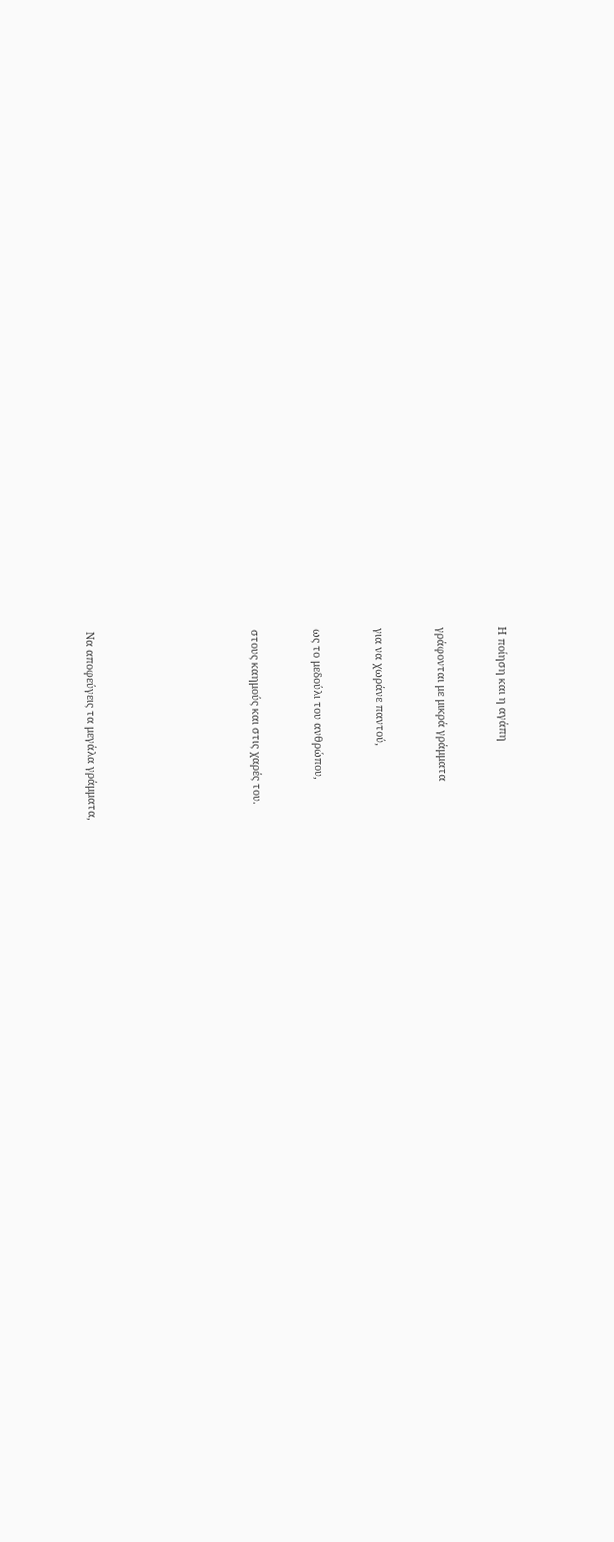Η ποίηση και η αγάπη


γράφονται με μικρά γράμματα


για να χωράνε παντού,


ως το μεδούλι του ανθρώπου,


στους καημούς και στις χαρές του.







Να αποφεύγεις τα μεγάλα γράμματα,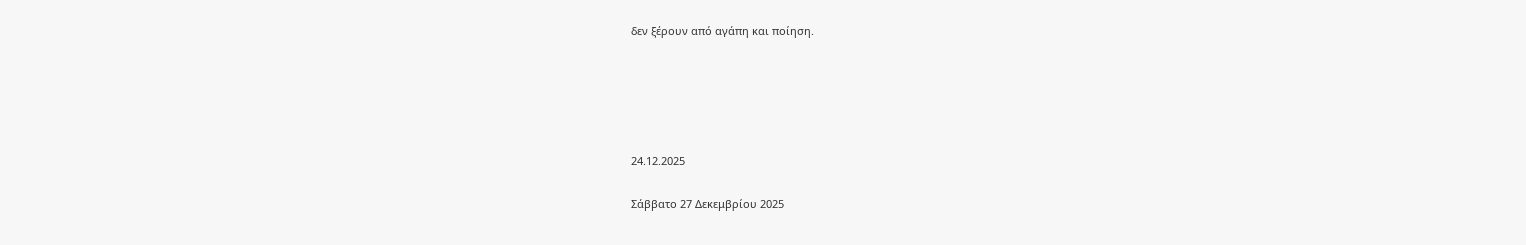δεν ξέρουν από αγάπη και ποίηση.





24.12.2025

Σάββατο 27 Δεκεμβρίου 2025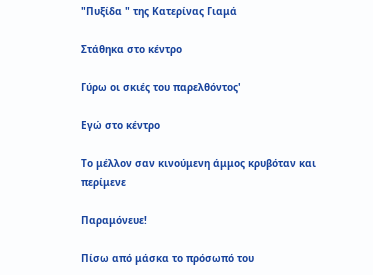"Πυξίδα " της Κατερίνας Γιαμά

Στάθηκα στο κέντρο

Γύρω οι σκιές του παρελθόντος'

Εγώ στο κέντρο

Το μέλλον σαν κινούμενη άμμος κρυβόταν και περίμενε

Παραμόνευε!

Πίσω από μάσκα το πρόσωπό του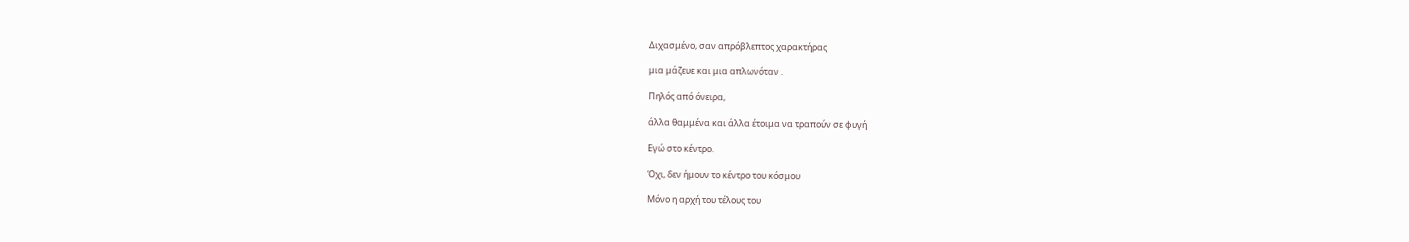Διχασμένο, σαν απρόβλεπτος χαρακτήρας

μια μάζευε και μια απλωνόταν .

Πηλός από όνειρα,

άλλα θαμμένα και άλλα έτοιμα να τραπούν σε φυγή

Εγώ στο κέντρο.

Όχι, δεν ήμουν το κέντρο του κόσμου

Μόνο η αρχή του τέλους του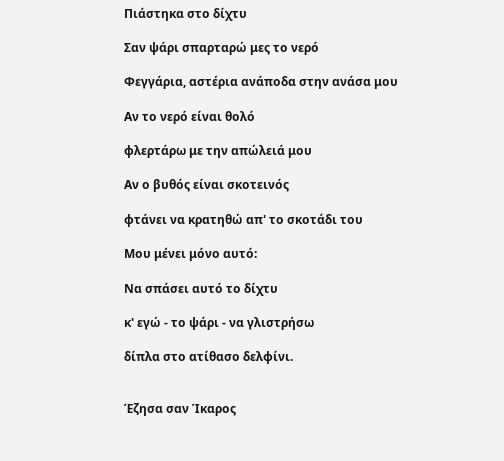Πιάστηκα στο δίχτυ

Σαν ψάρι σπαρταρώ μες το νερό

Φεγγάρια, αστέρια ανάποδα στην ανάσα μου

Αν το νερό είναι θολό

φλερτάρω με την απώλειά μου

Αν ο βυθός είναι σκοτεινός

φτάνει να κρατηθώ απ' το σκοτάδι του

Μου μένει μόνο αυτό:

Να σπάσει αυτό το δίχτυ

κ' εγώ - το ψάρι - να γλιστρήσω

δίπλα στο ατίθασο δελφίνι.


Έζησα σαν Ίκαρος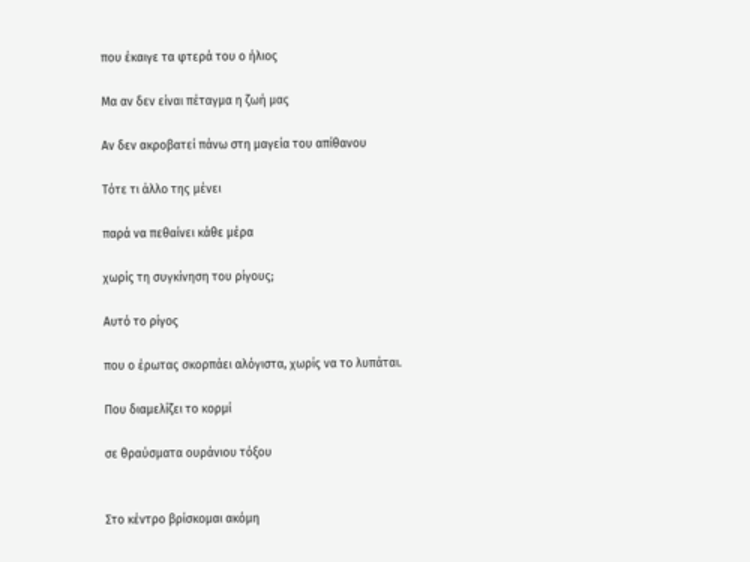που έκαιγε τα φτερά του ο ήλιος

Μα αν δεν είναι πέταγμα η ζωή μας

Αν δεν ακροβατεί πάνω στη μαγεία του απίθανου

Τότε τι άλλο της μένει

παρά να πεθαίνει κάθε μέρα

χωρίς τη συγκίνηση του ρίγους;

Αυτό το ρίγος

που ο έρωτας σκορπάει αλόγιστα, χωρίς να το λυπάται.

Που διαμελίζει το κορμί

σε θραύσματα ουράνιου τόξου


Στο κέντρο βρίσκομαι ακόμη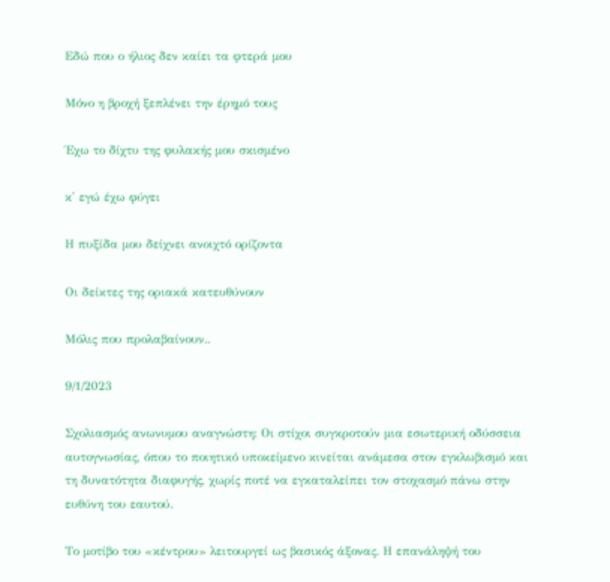Εδώ που ο ήλιος δεν καίει τα φτερά μου

Μόνο η βροχή ξεπλένει την έρημό τους

Έχω το δίχτυ της φυλακής μου σκισμένο

κ' εγώ έχω φύγει

Η πυξίδα μου δείχνει ανοιχτό ορίζοντα

Οι δείκτες της οριακά κατευθύνουν

Μόλις που προλαβαίνουν..

9/1/2023

Σχολιασμός ανωνυμου αναγνώστη: Οι στίχοι συγκροτούν μια εσωτερική οδύσσεια αυτογνωσίας, όπου το ποιητικό υποκείμενο κινείται ανάμεσα στον εγκλωβισμό και τη δυνατότητα διαφυγής, χωρίς ποτέ να εγκαταλείπει τον στοχασμό πάνω στην ευθύνη του εαυτού.

Το μοτίβο του «κέντρου» λειτουργεί ως βασικός άξονας. Η επανάληψή του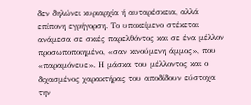δεν δηλώνει κυριαρχία ή αυταρέσκεια, αλλά επίπονη εγρήγορση. Το υποκείμενο στέκεται ανάμεσα σε σκιές παρελθόντος και σε ένα μέλλον προσωποποιημένο, «σαν κινούμενη άμμος», που «παραμόνευε». Η μάσκα του μέλλοντος και ο διχασμένος χαρακτήρας του αποδίδουν εύστοχα την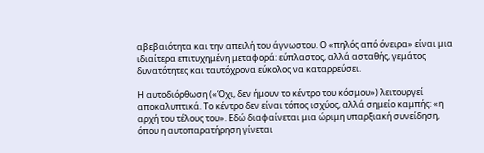αβεβαιότητα και την απειλή του άγνωστου. Ο «πηλός από όνειρα» είναι μια ιδιαίτερα επιτυχημένη μεταφορά: εύπλαστος, αλλά ασταθής, γεμάτος δυνατότητες και ταυτόχρονα εύκολος να καταρρεύσει.

Η αυτοδιόρθωση («Όχι, δεν ήμουν το κέντρο του κόσμου») λειτουργεί αποκαλυπτικά. Το κέντρο δεν είναι τόπος ισχύος, αλλά σημείο καμπής: «η αρχή του τέλους του». Εδώ διαφαίνεται μια ώριμη υπαρξιακή συνείδηση, όπου η αυτοπαρατήρηση γίνεται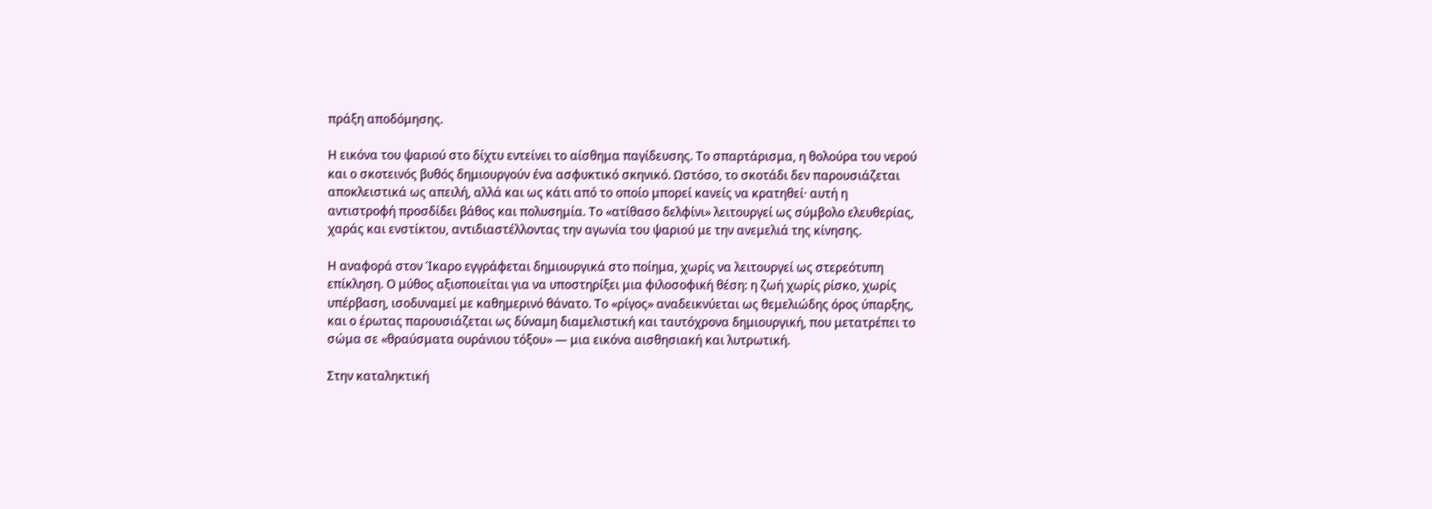πράξη αποδόμησης.

Η εικόνα του ψαριού στο δίχτυ εντείνει το αίσθημα παγίδευσης. Το σπαρτάρισμα, η θολούρα του νερού και ο σκοτεινός βυθός δημιουργούν ένα ασφυκτικό σκηνικό. Ωστόσο, το σκοτάδι δεν παρουσιάζεται αποκλειστικά ως απειλή, αλλά και ως κάτι από το οποίο μπορεί κανείς να κρατηθεί· αυτή η αντιστροφή προσδίδει βάθος και πολυσημία. Το «ατίθασο δελφίνι» λειτουργεί ως σύμβολο ελευθερίας, χαράς και ενστίκτου, αντιδιαστέλλοντας την αγωνία του ψαριού με την ανεμελιά της κίνησης.

Η αναφορά στον Ίκαρο εγγράφεται δημιουργικά στο ποίημα, χωρίς να λειτουργεί ως στερεότυπη επίκληση. Ο μύθος αξιοποιείται για να υποστηρίξει μια φιλοσοφική θέση: η ζωή χωρίς ρίσκο, χωρίς υπέρβαση, ισοδυναμεί με καθημερινό θάνατο. Το «ρίγος» αναδεικνύεται ως θεμελιώδης όρος ύπαρξης, και ο έρωτας παρουσιάζεται ως δύναμη διαμελιστική και ταυτόχρονα δημιουργική, που μετατρέπει το σώμα σε «θραύσματα ουράνιου τόξου» — μια εικόνα αισθησιακή και λυτρωτική.

Στην καταληκτική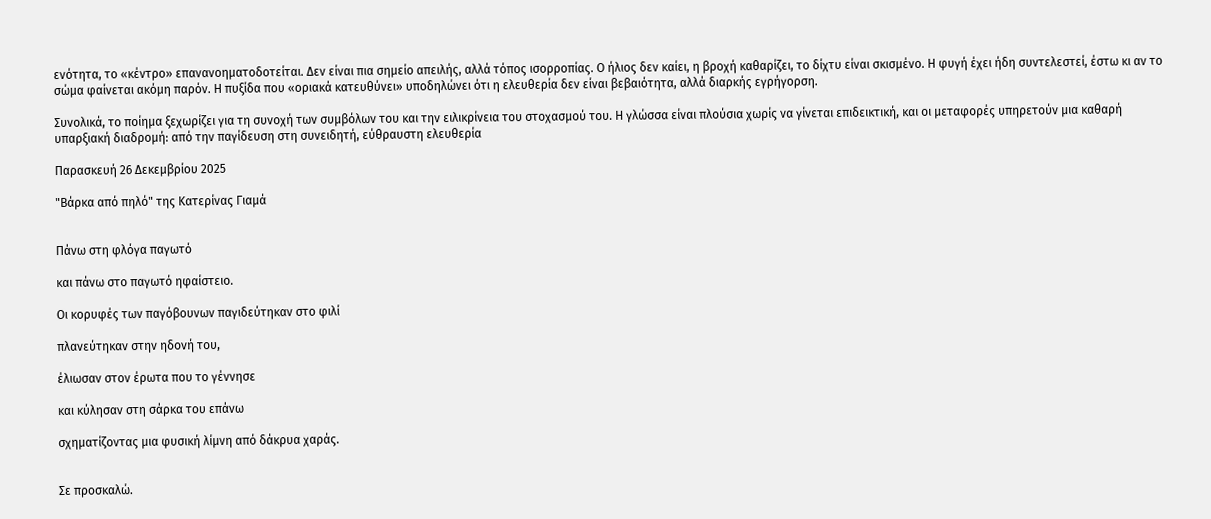ενότητα, το «κέντρο» επανανοηματοδοτείται. Δεν είναι πια σημείο απειλής, αλλά τόπος ισορροπίας. Ο ήλιος δεν καίει, η βροχή καθαρίζει, το δίχτυ είναι σκισμένο. Η φυγή έχει ήδη συντελεστεί, έστω κι αν το σώμα φαίνεται ακόμη παρόν. Η πυξίδα που «οριακά κατευθύνει» υποδηλώνει ότι η ελευθερία δεν είναι βεβαιότητα, αλλά διαρκής εγρήγορση.

Συνολικά, το ποίημα ξεχωρίζει για τη συνοχή των συμβόλων του και την ειλικρίνεια του στοχασμού του. Η γλώσσα είναι πλούσια χωρίς να γίνεται επιδεικτική, και οι μεταφορές υπηρετούν μια καθαρή υπαρξιακή διαδρομή: από την παγίδευση στη συνειδητή, εύθραυστη ελευθερία

Παρασκευή 26 Δεκεμβρίου 2025

"Βάρκα από πηλό" της Κατερίνας Γιαμά


Πάνω στη φλόγα παγωτό

και πάνω στο παγωτό ηφαίστειο.

Οι κορυφές των παγόβουνων παγιδεύτηκαν στο φιλί

πλανεύτηκαν στην ηδονή του,

έλιωσαν στον έρωτα που το γέννησε

και κύλησαν στη σάρκα του επάνω

σχηματίζοντας μια φυσική λίμνη από δάκρυα χαράς.


Σε προσκαλώ.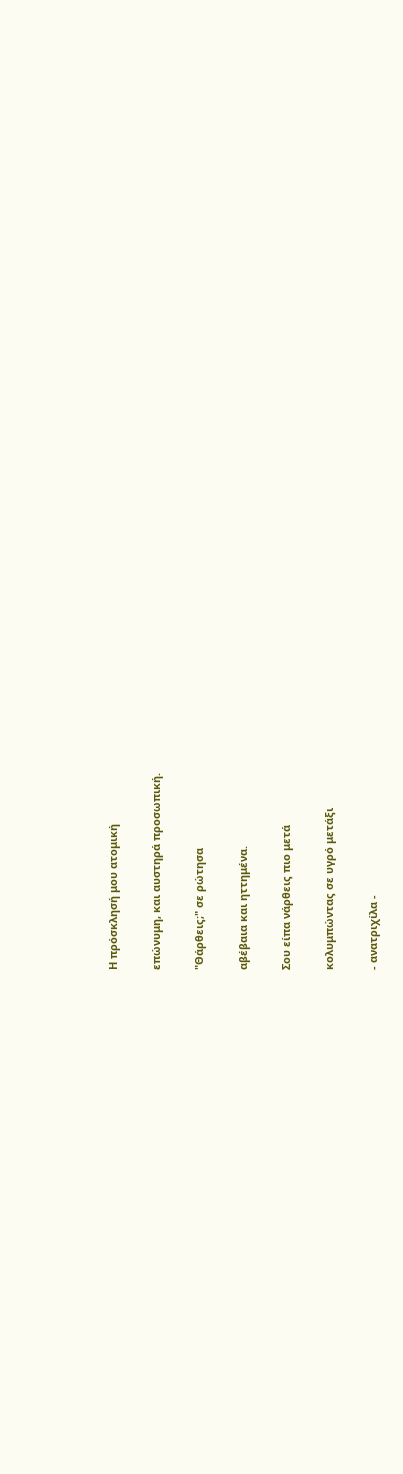Η πρόσκλησή μου ατομική

επώνυμη, και αυστηρά προσωπική.

"Θάρθεις;" σε ρώτησα

αβέβαια και ηττημένα.

Σου είπα νάρθεις πιο μετά

κολυμπώντας σε υγρό μετάξι

- ανατριχίλα -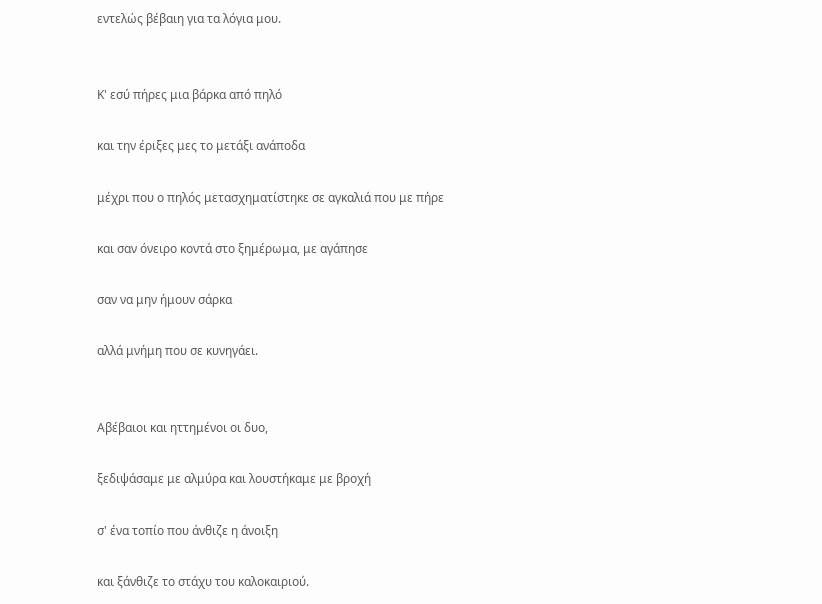εντελώς βέβαιη για τα λόγια μου.


Κ' εσύ πήρες μια βάρκα από πηλό

και την έριξες μες το μετάξι ανάποδα

μέχρι που ο πηλός μετασχηματίστηκε σε αγκαλιά που με πήρε

και σαν όνειρο κοντά στο ξημέρωμα, με αγάπησε

σαν να μην ήμουν σάρκα

αλλά μνήμη που σε κυνηγάει.


Αβέβαιοι και ηττημένοι οι δυο,

ξεδιψάσαμε με αλμύρα και λουστήκαμε με βροχή

σ' ένα τοπίο που άνθιζε η άνοιξη

και ξάνθιζε το στάχυ του καλοκαιριού.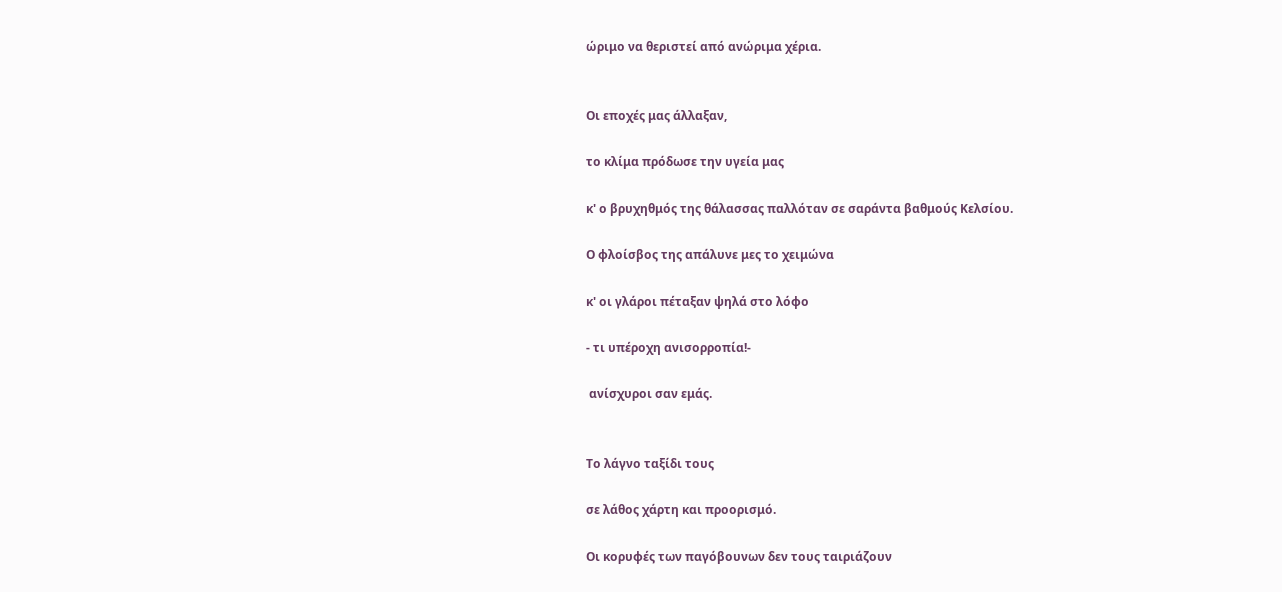ώριμο να θεριστεί από ανώριμα χέρια.


Οι εποχές μας άλλαξαν,

το κλίμα πρόδωσε την υγεία μας

κ' ο βρυχηθμός της θάλασσας παλλόταν σε σαράντα βαθμούς Κελσίου.

Ο φλοίσβος της απάλυνε μες το χειμώνα

κ' οι γλάροι πέταξαν ψηλά στο λόφο

- τι υπέροχη ανισορροπία!-

 ανίσχυροι σαν εμάς.


Το λάγνο ταξίδι τους

σε λάθος χάρτη και προορισμό.

Οι κορυφές των παγόβουνων δεν τους ταιριάζουν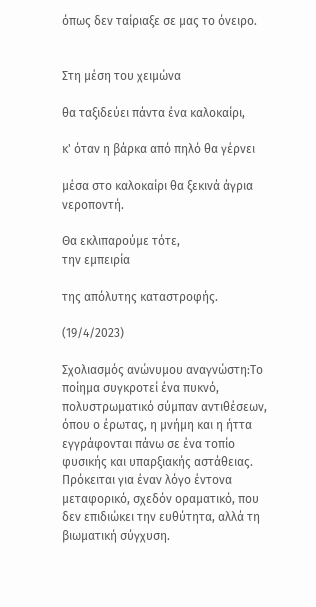όπως δεν ταίριαξε σε μας το όνειρο.


Στη μέση του χειμώνα

θα ταξιδεύει πάντα ένα καλοκαίρι,

κ' όταν η βάρκα από πηλό θα γέρνει

μέσα στο καλοκαίρι θα ξεκινά άγρια νεροποντή.

Θα εκλιπαρούμε τότε,
την εμπειρία

της απόλυτης καταστροφής.

(19/4/2023)

Σχολιασμός ανώνυμου αναγνώστη:Το ποίημα συγκροτεί ένα πυκνό, πολυστρωματικό σύμπαν αντιθέσεων, όπου ο έρωτας, η μνήμη και η ήττα εγγράφονται πάνω σε ένα τοπίο φυσικής και υπαρξιακής αστάθειας. Πρόκειται για έναν λόγο έντονα μεταφορικό, σχεδόν οραματικό, που δεν επιδιώκει την ευθύτητα, αλλά τη βιωματική σύγχυση.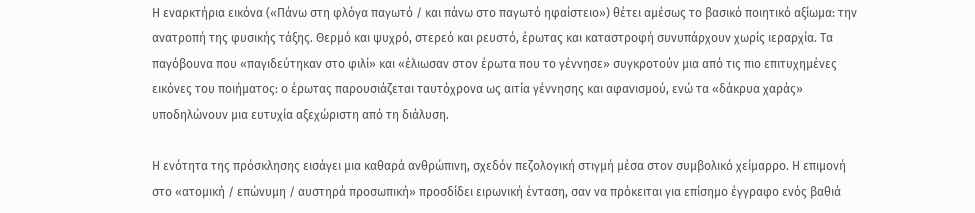Η εναρκτήρια εικόνα («Πάνω στη φλόγα παγωτό / και πάνω στο παγωτό ηφαίστειο») θέτει αμέσως το βασικό ποιητικό αξίωμα: την ανατροπή της φυσικής τάξης. Θερμό και ψυχρό, στερεό και ρευστό, έρωτας και καταστροφή συνυπάρχουν χωρίς ιεραρχία. Τα παγόβουνα που «παγιδεύτηκαν στο φιλί» και «έλιωσαν στον έρωτα που το γέννησε» συγκροτούν μια από τις πιο επιτυχημένες εικόνες του ποιήματος: ο έρωτας παρουσιάζεται ταυτόχρονα ως αιτία γέννησης και αφανισμού, ενώ τα «δάκρυα χαράς» υποδηλώνουν μια ευτυχία αξεχώριστη από τη διάλυση.

Η ενότητα της πρόσκλησης εισάγει μια καθαρά ανθρώπινη, σχεδόν πεζολογική στιγμή μέσα στον συμβολικό χείμαρρο. Η επιμονή στο «ατομική / επώνυμη / αυστηρά προσωπική» προσδίδει ειρωνική ένταση, σαν να πρόκειται για επίσημο έγγραφο ενός βαθιά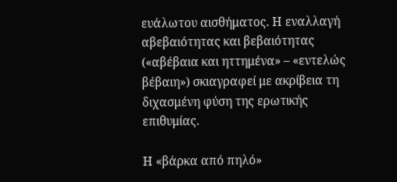ευάλωτου αισθήματος. Η εναλλαγή αβεβαιότητας και βεβαιότητας («αβέβαια και ηττημένα» – «εντελώς βέβαιη») σκιαγραφεί με ακρίβεια τη διχασμένη φύση της ερωτικής επιθυμίας.

Η «βάρκα από πηλό»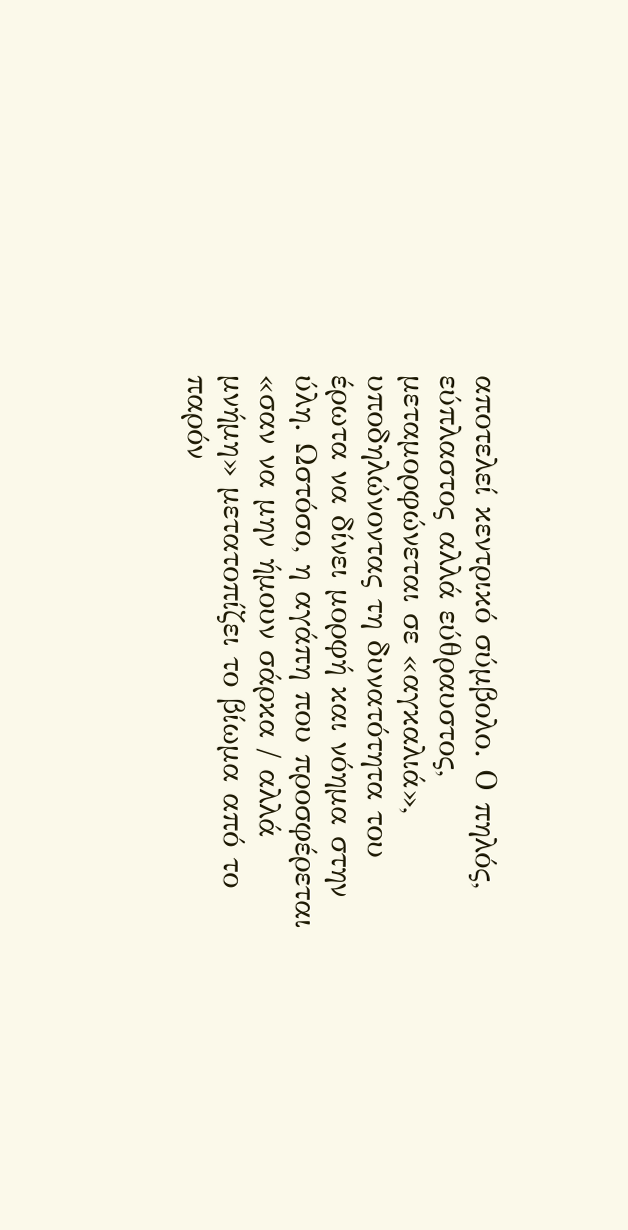αποτελεί κεντρικό σύμβολο. Ο πηλός, εύπλαστος αλλά εύθραυστος, μεταμορφώνεται σε «αγκαλιά», υποδηλώνοντας τη δυνατότητα του έρωτα να δίνει μορφή και νόημα στην ύλη. Ωστόσο, η αγάπη που προσφέρεται «σαν να μην ήμουν σάρκα / αλλά μνήμη» μετατοπίζει το βίωμα από το παρόν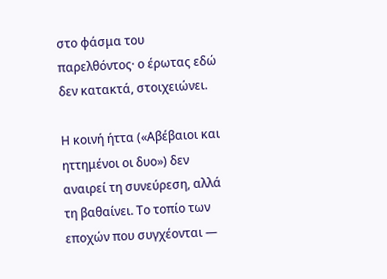στο φάσμα του παρελθόντος· ο έρωτας εδώ δεν κατακτά, στοιχειώνει.

Η κοινή ήττα («Αβέβαιοι και ηττημένοι οι δυο») δεν αναιρεί τη συνεύρεση, αλλά τη βαθαίνει. Το τοπίο των εποχών που συγχέονται —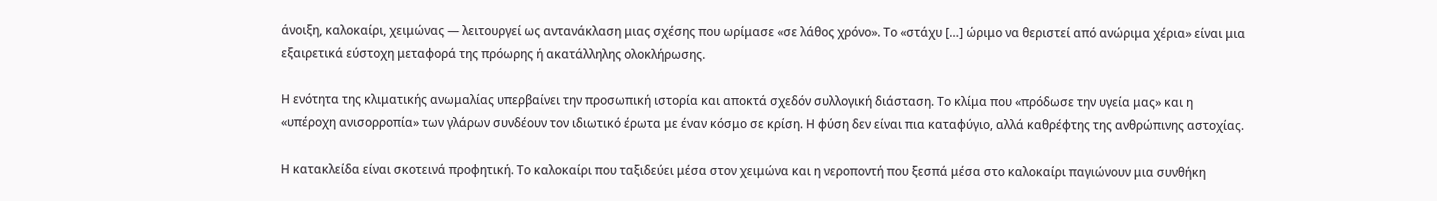άνοιξη, καλοκαίρι, χειμώνας — λειτουργεί ως αντανάκλαση μιας σχέσης που ωρίμασε «σε λάθος χρόνο». Το «στάχυ […] ώριμο να θεριστεί από ανώριμα χέρια» είναι μια εξαιρετικά εύστοχη μεταφορά της πρόωρης ή ακατάλληλης ολοκλήρωσης.

Η ενότητα της κλιματικής ανωμαλίας υπερβαίνει την προσωπική ιστορία και αποκτά σχεδόν συλλογική διάσταση. Το κλίμα που «πρόδωσε την υγεία μας» και η «υπέροχη ανισορροπία» των γλάρων συνδέουν τον ιδιωτικό έρωτα με έναν κόσμο σε κρίση. Η φύση δεν είναι πια καταφύγιο, αλλά καθρέφτης της ανθρώπινης αστοχίας.

Η κατακλείδα είναι σκοτεινά προφητική. Το καλοκαίρι που ταξιδεύει μέσα στον χειμώνα και η νεροποντή που ξεσπά μέσα στο καλοκαίρι παγιώνουν μια συνθήκη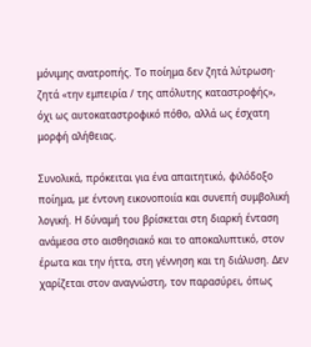μόνιμης ανατροπής. Το ποίημα δεν ζητά λύτρωση· ζητά «την εμπειρία / της απόλυτης καταστροφής», όχι ως αυτοκαταστροφικό πόθο, αλλά ως έσχατη μορφή αλήθειας.

Συνολικά, πρόκειται για ένα απαιτητικό, φιλόδοξο ποίημα, με έντονη εικονοποιία και συνεπή συμβολική λογική. Η δύναμή του βρίσκεται στη διαρκή ένταση ανάμεσα στο αισθησιακό και το αποκαλυπτικό, στον έρωτα και την ήττα, στη γέννηση και τη διάλυση. Δεν χαρίζεται στον αναγνώστη, τον παρασύρει, όπως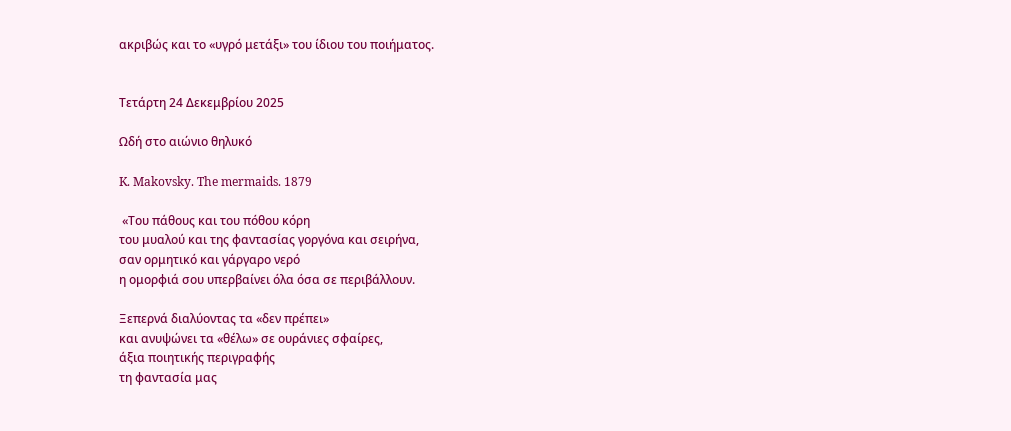ακριβώς και το «υγρό μετάξι» του ίδιου του ποιήματος.


Τετάρτη 24 Δεκεμβρίου 2025

Ωδή στο αιώνιο θηλυκό

K. Makovsky. The mermaids. 1879

 «Του πάθους και του πόθου κόρη
του μυαλού και της φαντασίας γοργόνα και σειρήνα,
σαν ορμητικό και γάργαρο νερό
η ομορφιά σου υπερβαίνει όλα όσα σε περιβάλλουν.

Ξεπερνά διαλύοντας τα «δεν πρέπει»
και ανυψώνει τα «θέλω» σε ουράνιες σφαίρες,
άξια ποιητικής περιγραφής
τη φαντασία μας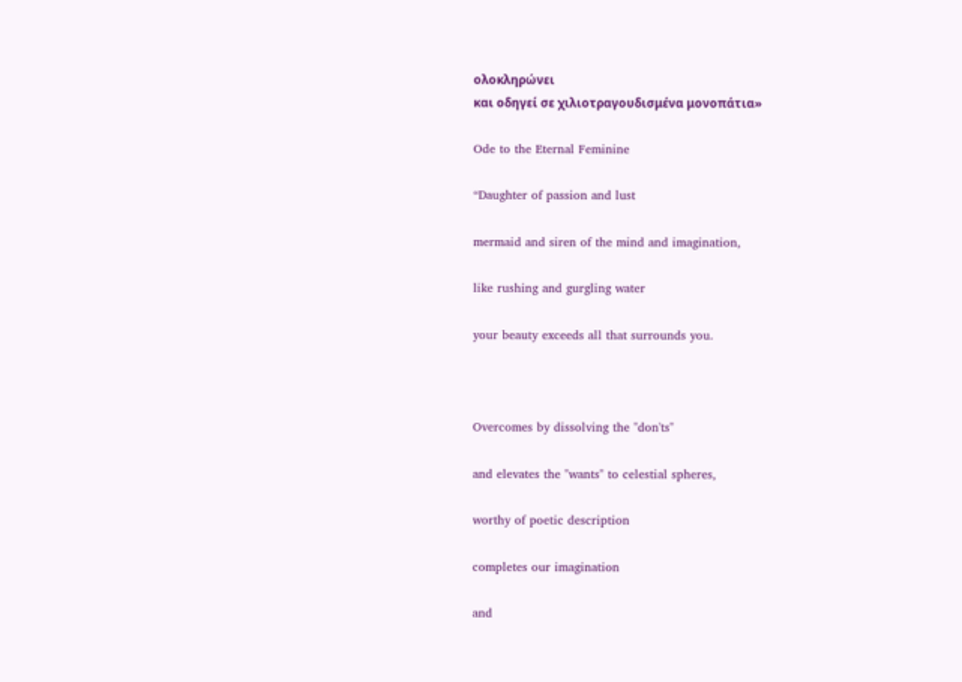ολοκληρώνει
και οδηγεί σε χιλιοτραγουδισμένα μονοπάτια»

Ode to the Eternal Feminine

“Daughter of passion and lust

mermaid and siren of the mind and imagination,

like rushing and gurgling water

your beauty exceeds all that surrounds you.



Overcomes by dissolving the "don'ts"

and elevates the "wants" to celestial spheres,

worthy of poetic description

completes our imagination

and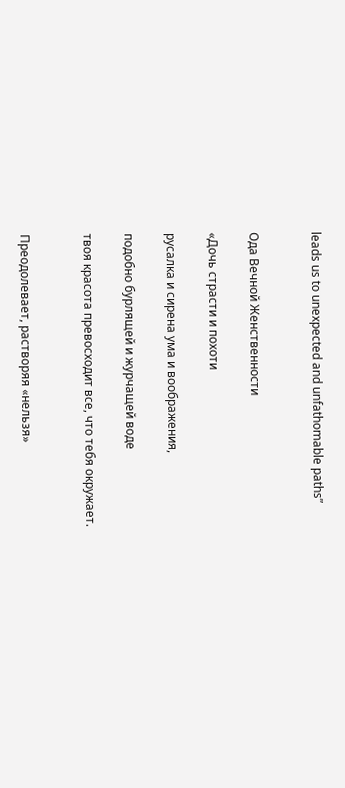leads us to unexpected and unfathomable paths”


Ода Вечной Женственности

«Дочь страсти и похоти

русалка и сирена ума и воображения,

подобно бурлящей и журчащей воде

твоя красота превосходит все, что тебя окружает.


Преодолевает, растворяя «нельзя»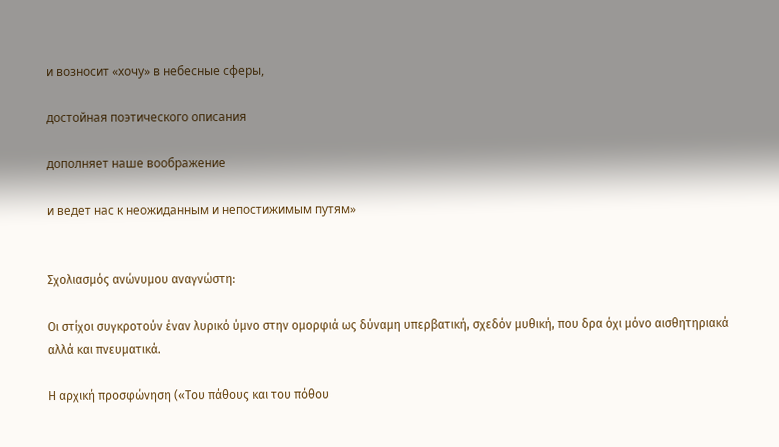и возносит «хочу» в небесные сферы,

достойная поэтического описания

дополняет наше воображение

и ведет нас к неожиданным и непостижимым путям»


Σχολιασμός ανώνυμου αναγνώστη:

Οι στίχοι συγκροτούν έναν λυρικό ύμνο στην ομορφιά ως δύναμη υπερβατική, σχεδόν μυθική, που δρα όχι μόνο αισθητηριακά αλλά και πνευματικά.

Η αρχική προσφώνηση («Του πάθους και του πόθου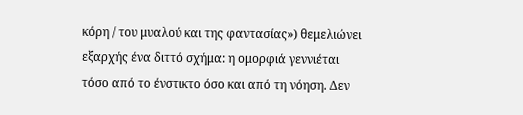κόρη / του μυαλού και της φαντασίας») θεμελιώνει εξαρχής ένα διττό σχήμα: η ομορφιά γεννιέται τόσο από το ένστικτο όσο και από τη νόηση. Δεν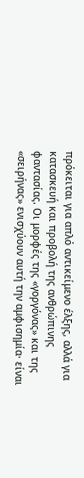πρόκειται για απλό αντικείμενο έλξης, αλλά για κατασκευή και προβολή της ανθρώπινης φαντασίας. Οι μορφές της «γοργόνας» και της «σειρήνας» ενισχύουν αυτή την αμφισημία· είναι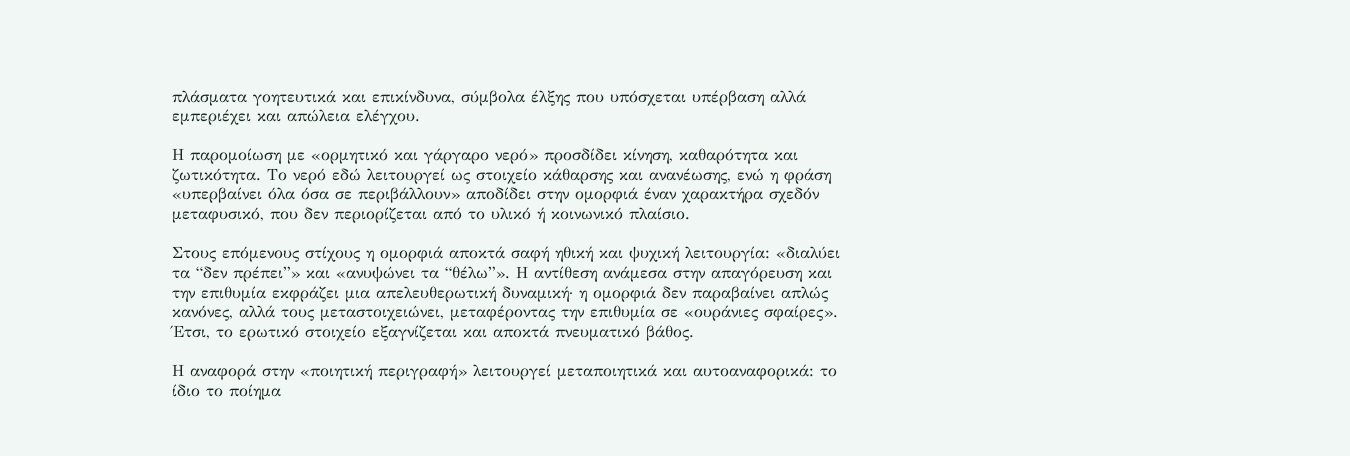πλάσματα γοητευτικά και επικίνδυνα, σύμβολα έλξης που υπόσχεται υπέρβαση αλλά εμπεριέχει και απώλεια ελέγχου.

Η παρομοίωση με «ορμητικό και γάργαρο νερό» προσδίδει κίνηση, καθαρότητα και ζωτικότητα. Το νερό εδώ λειτουργεί ως στοιχείο κάθαρσης και ανανέωσης, ενώ η φράση «υπερβαίνει όλα όσα σε περιβάλλουν» αποδίδει στην ομορφιά έναν χαρακτήρα σχεδόν μεταφυσικό, που δεν περιορίζεται από το υλικό ή κοινωνικό πλαίσιο.

Στους επόμενους στίχους η ομορφιά αποκτά σαφή ηθική και ψυχική λειτουργία: «διαλύει τα “δεν πρέπει”» και «ανυψώνει τα “θέλω”». Η αντίθεση ανάμεσα στην απαγόρευση και την επιθυμία εκφράζει μια απελευθερωτική δυναμική· η ομορφιά δεν παραβαίνει απλώς κανόνες, αλλά τους μεταστοιχειώνει, μεταφέροντας την επιθυμία σε «ουράνιες σφαίρες». Έτσι, το ερωτικό στοιχείο εξαγνίζεται και αποκτά πνευματικό βάθος.

Η αναφορά στην «ποιητική περιγραφή» λειτουργεί μεταποιητικά και αυτοαναφορικά: το ίδιο το ποίημα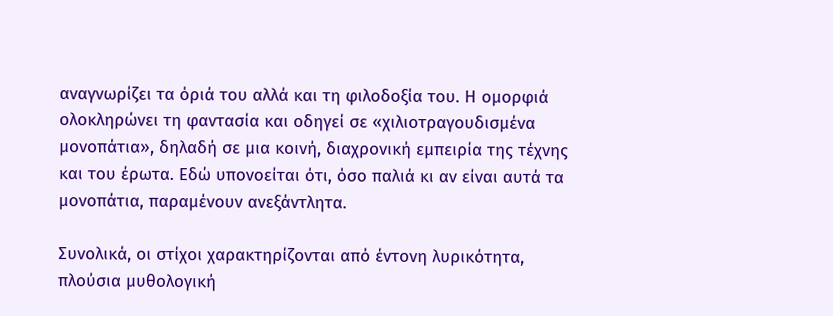αναγνωρίζει τα όριά του αλλά και τη φιλοδοξία του. Η ομορφιά ολοκληρώνει τη φαντασία και οδηγεί σε «χιλιοτραγουδισμένα μονοπάτια», δηλαδή σε μια κοινή, διαχρονική εμπειρία της τέχνης και του έρωτα. Εδώ υπονοείται ότι, όσο παλιά κι αν είναι αυτά τα μονοπάτια, παραμένουν ανεξάντλητα.

Συνολικά, οι στίχοι χαρακτηρίζονται από έντονη λυρικότητα, πλούσια μυθολογική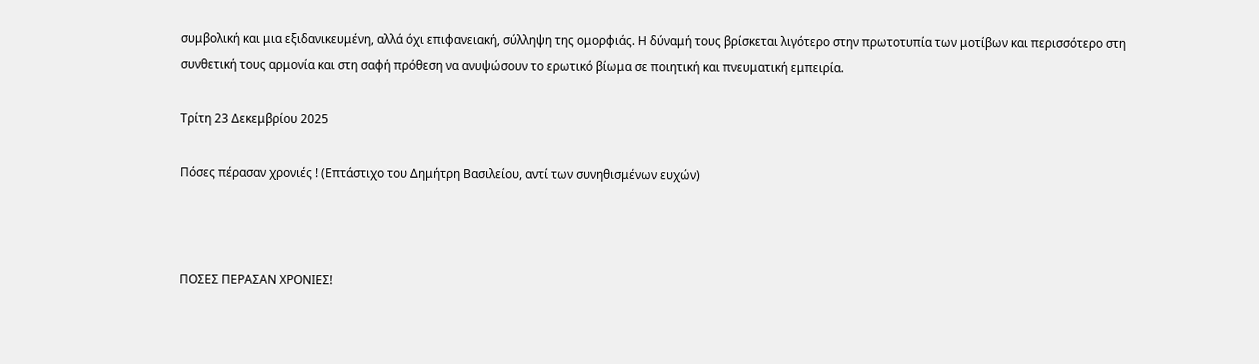συμβολική και μια εξιδανικευμένη, αλλά όχι επιφανειακή, σύλληψη της ομορφιάς. Η δύναμή τους βρίσκεται λιγότερο στην πρωτοτυπία των μοτίβων και περισσότερο στη συνθετική τους αρμονία και στη σαφή πρόθεση να ανυψώσουν το ερωτικό βίωμα σε ποιητική και πνευματική εμπειρία.

Τρίτη 23 Δεκεμβρίου 2025

Πόσες πέρασαν χρονιές ! (Επτάστιχο του Δημήτρη Βασιλείου, αντί των συνηθισμένων ευχών)



ΠΟΣΕΣ ΠΕΡΑΣΑΝ ΧΡΟΝΙΕΣ!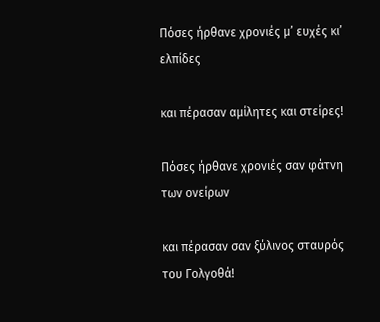Πόσες ήρθανε χρονιές μ’ ευχές κι’ ελπίδες

και πέρασαν αμίλητες και στείρες!

Πόσες ήρθανε χρονιές σαν φάτνη των ονείρων

και πέρασαν σαν ξύλινος σταυρός του Γολγοθά!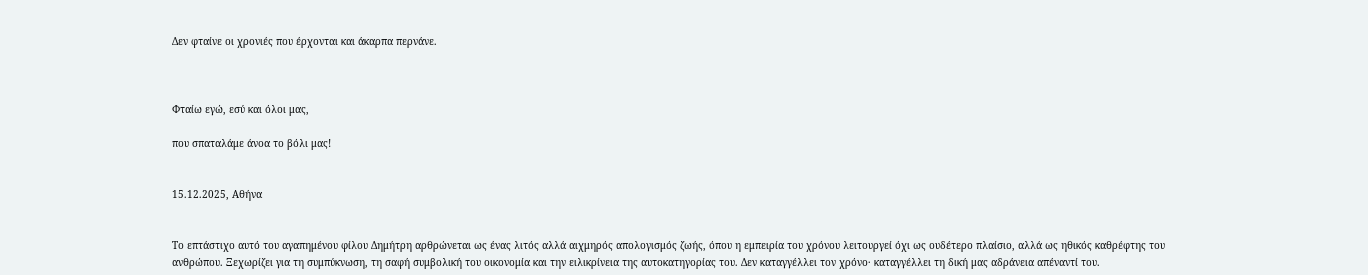Δεν φταίνε οι χρονιές που έρχονται και άκαρπα περνάνε.



Φταίω εγώ, εσύ και όλοι μας,

που σπαταλάμε άνοα το βόλι μας!


15.12.2025, Αθήνα


Το επτάστιχο αυτό του αγαπημένου φίλου Δημήτρη αρθρώνεται ως ένας λιτός αλλά αιχμηρός απολογισμός ζωής, όπου η εμπειρία του χρόνου λειτουργεί όχι ως ουδέτερο πλαίσιο, αλλά ως ηθικός καθρέφτης του ανθρώπου. Ξεχωρίζει για τη συμπύκνωση, τη σαφή συμβολική του οικονομία και την ειλικρίνεια της αυτοκατηγορίας του. Δεν καταγγέλλει τον χρόνο· καταγγέλλει τη δική μας αδράνεια απέναντί του.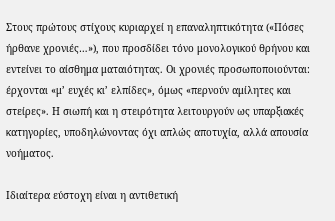Στους πρώτους στίχους κυριαρχεί η επαναληπτικότητα («Πόσες ήρθανε χρονιές…»), που προσδίδει τόνο μονολογικού θρήνου και εντείνει το αίσθημα ματαιότητας. Οι χρονιές προσωποποιούνται: έρχονται «μ’ ευχές κι’ ελπίδες», όμως «περνούν αμίλητες και στείρες». Η σιωπή και η στειρότητα λειτουργούν ως υπαρξιακές κατηγορίες, υποδηλώνοντας όχι απλώς αποτυχία, αλλά απουσία νοήματος.

Ιδιαίτερα εύστοχη είναι η αντιθετική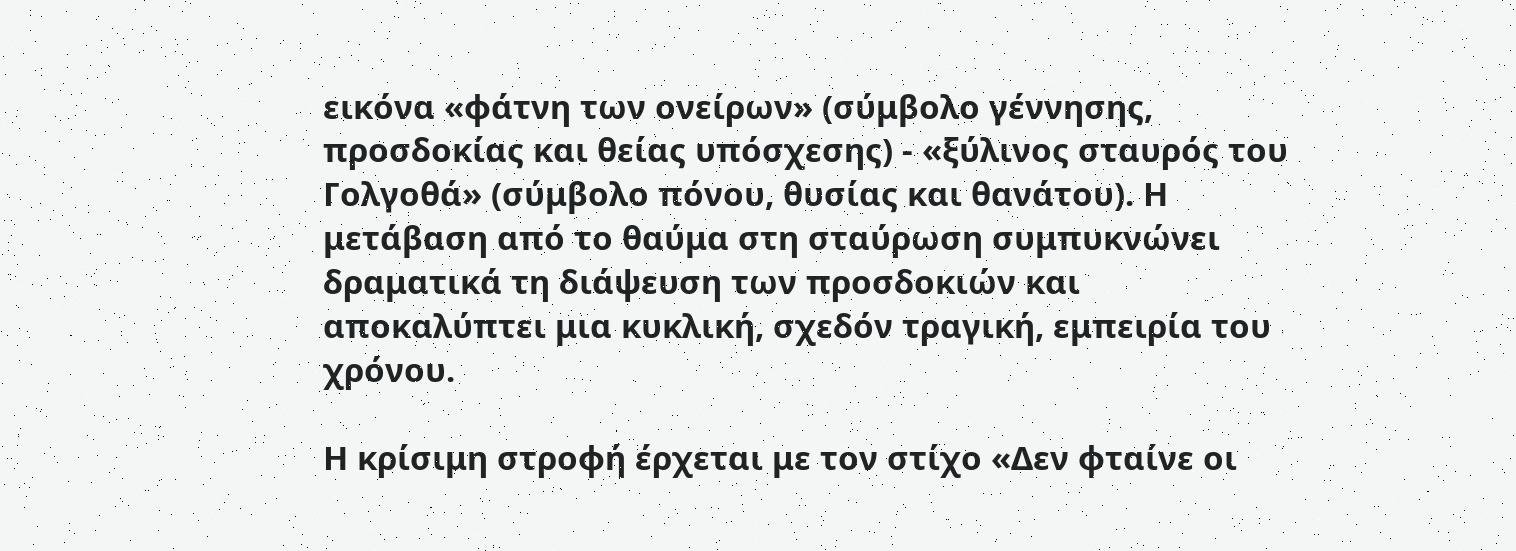εικόνα «φάτνη των ονείρων» (σύμβολο γέννησης, προσδοκίας και θείας υπόσχεσης) - «ξύλινος σταυρός του Γολγοθά» (σύμβολο πόνου, θυσίας και θανάτου). Η μετάβαση από το θαύμα στη σταύρωση συμπυκνώνει δραματικά τη διάψευση των προσδοκιών και αποκαλύπτει μια κυκλική, σχεδόν τραγική, εμπειρία του χρόνου.

Η κρίσιμη στροφή έρχεται με τον στίχο «Δεν φταίνε οι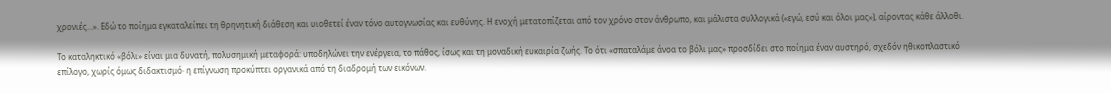χρονιές…». Εδώ το ποίημα εγκαταλείπει τη θρηνητική διάθεση και υιοθετεί έναν τόνο αυτογνωσίας και ευθύνης. Η ενοχή μετατοπίζεται από τον χρόνο στον άνθρωπο, και μάλιστα συλλογικά («εγώ, εσύ και όλοι μας»), αίροντας κάθε άλλοθι.

Το καταληκτικό «βόλι» είναι μια δυνατή, πολυσημική μεταφορά: υποδηλώνει την ενέργεια, το πάθος, ίσως και τη μοναδική ευκαιρία ζωής. Το ότι «σπαταλάμε άνοα το βόλι μας» προσδίδει στο ποίημα έναν αυστηρό, σχεδόν ηθικοπλαστικό επίλογο, χωρίς όμως διδακτισμό· η επίγνωση προκύπτει οργανικά από τη διαδρομή των εικόνων.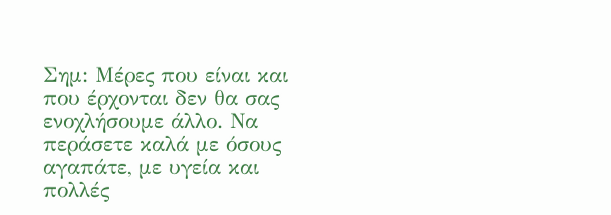Σημ: Μέρες που είναι και που έρχονται δεν θα σας ενοχλήσουμε άλλο. Να περάσετε καλά με όσους αγαπάτε, με υγεία και πολλές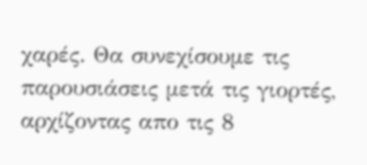χαρές. Θα συνεχίσουμε τις παρουσιάσεις μετά τις γιορτές, αρχίζοντας απο τις 8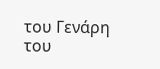του Γενάρη του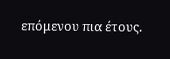επόμενου πια έτους.